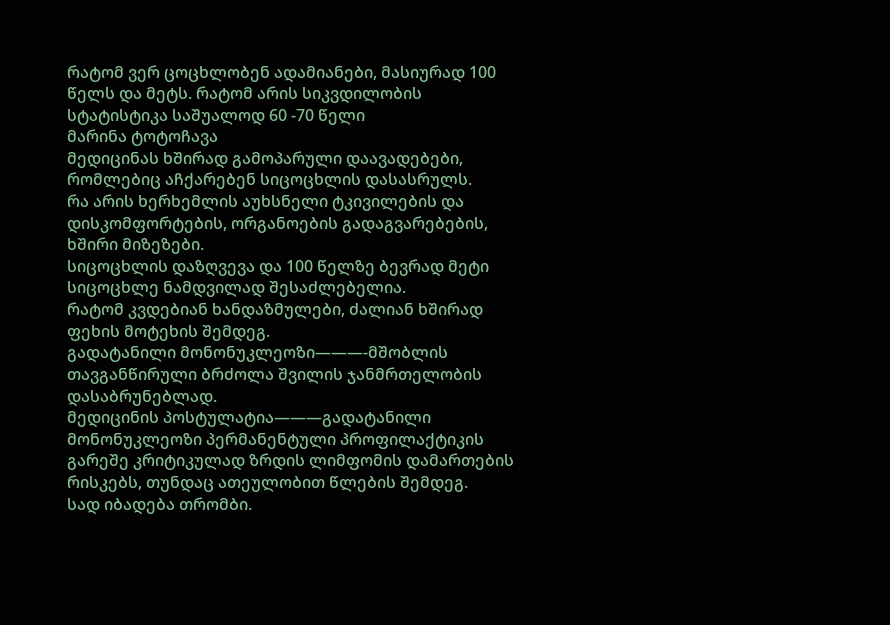რატომ ვერ ცოცხლობენ ადამიანები, მასიურად 100 წელს და მეტს. რატომ არის სიკვდილობის სტატისტიკა საშუალოდ 60 -70 წელი
მარინა ტოტოჩავა
მედიცინას ხშირად გამოპარული დაავადებები, რომლებიც აჩქარებენ სიცოცხლის დასასრულს.
რა არის ხერხემლის აუხსნელი ტკივილების და დისკომფორტების, ორგანოების გადაგვარებების, ხშირი მიზეზები.
სიცოცხლის დაზღვევა და 100 წელზე ბევრად მეტი სიცოცხლე ნამდვილად შესაძლებელია.
რატომ კვდებიან ხანდაზმულები, ძალიან ხშირად ფეხის მოტეხის შემდეგ.
გადატანილი მონონუკლეოზი———-მშობლის თავგანწირული ბრძოლა შვილის ჯანმრთელობის დასაბრუნებლად.
მედიცინის პოსტულატია———გადატანილი მონონუკლეოზი პერმანენტული პროფილაქტიკის გარეშე კრიტიკულად ზრდის ლიმფომის დამართების რისკებს, თუნდაც ათეულობით წლების შემდეგ.
სად იბადება თრომბი.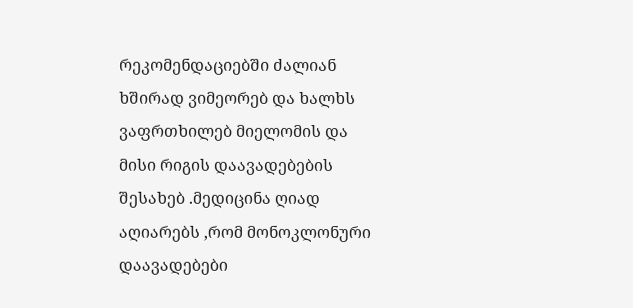რეკომენდაციებში ძალიან ხშირად ვიმეორებ და ხალხს ვაფრთხილებ მიელომის და მისი რიგის დაავადებების შესახებ .მედიცინა ღიად აღიარებს ,რომ მონოკლონური დაავადებები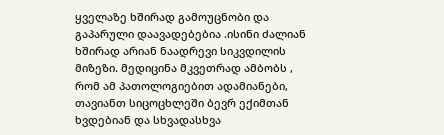ყველაზე ხშირად გამოუცნობი და გაპარული დაავადებებია .ისინი ძალიან ხშირად არიან ნაადრევი სიკვდილის მიზეზი. მედიცინა მკვეთრად ამბობს , რომ ამ პათოლოგიებით ადამიანები, თავიანთ სიცოცხლეში ბევრ ექიმთან ხვდებიან და სხვადასხვა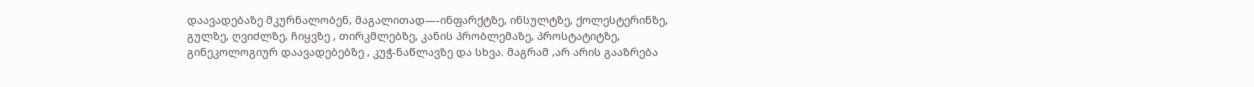დაავადებაზე მკურნალობენ, მაგალითად—-ინფარქტზე, ინსულტზე, ქოლესტერინზე, გულზე, ღვიძლზე, ჩიყვზე , თირკმლებზე, კანის პრობლემაზე, პროსტატიტზე, გინეკოლოგიურ დაავადებებზე , კუჭ-ნაწლავზე და სხვა. მაგრამ ,არ არის გააზრება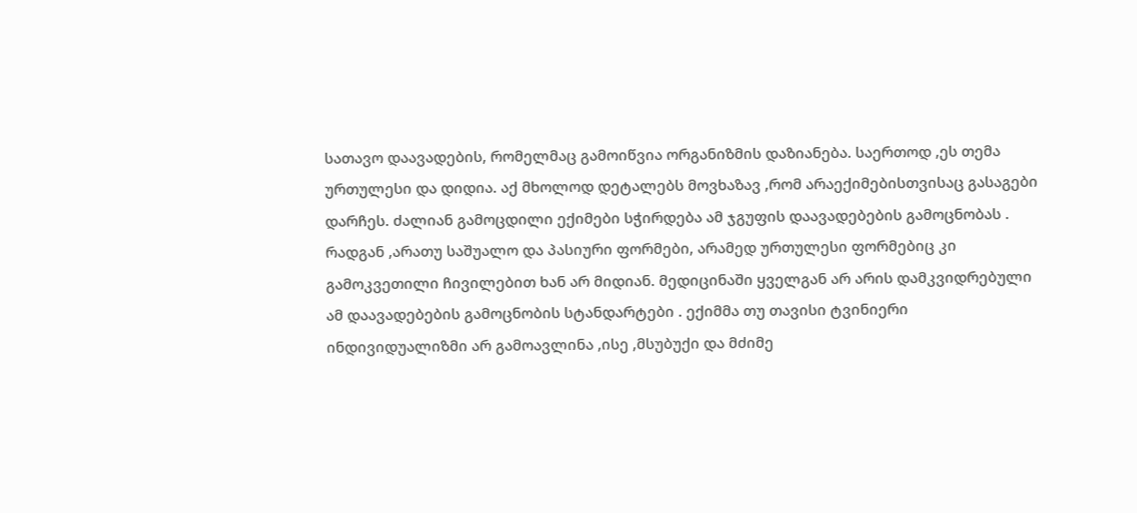სათავო დაავადების, რომელმაც გამოიწვია ორგანიზმის დაზიანება. საერთოდ ,ეს თემა ურთულესი და დიდია. აქ მხოლოდ დეტალებს მოვხაზავ ,რომ არაექიმებისთვისაც გასაგები დარჩეს. ძალიან გამოცდილი ექიმები სჭირდება ამ ჯგუფის დაავადებების გამოცნობას . რადგან ,არათუ საშუალო და პასიური ფორმები, არამედ ურთულესი ფორმებიც კი გამოკვეთილი ჩივილებით ხან არ მიდიან. მედიცინაში ყველგან არ არის დამკვიდრებული ამ დაავადებების გამოცნობის სტანდარტები . ექიმმა თუ თავისი ტვინიერი ინდივიდუალიზმი არ გამოავლინა ,ისე ,მსუბუქი და მძიმე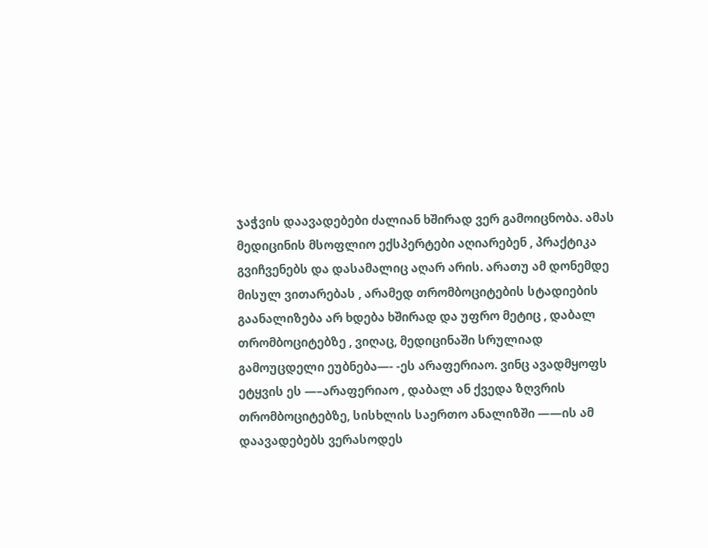ჯაჭვის დაავადებები ძალიან ხშირად ვერ გამოიცნობა. ამას მედიცინის მსოფლიო ექსპერტები აღიარებენ , პრაქტიკა გვიჩვენებს და დასამალიც აღარ არის. არათუ ამ დონემდე მისულ ვითარებას , არამედ თრომბოციტების სტადიების გაანალიზება არ ხდება ხშირად და უფრო მეტიც , დაბალ თრომბოციტებზე , ვიღაც, მედიცინაში სრულიად გამოუცდელი ეუბნება—- -ეს არაფერიაო. ვინც ავადმყოფს ეტყვის ეს —–არაფერიაო , დაბალ ან ქვედა ზღვრის თრომბოციტებზე, სისხლის საერთო ანალიზში ——ის ამ დაავადებებს ვერასოდეს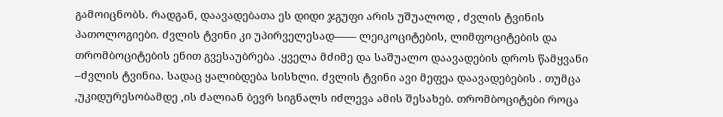გამოიცნობს. რადგან, დაავადებათა ეს დიდი ჯგუფი არის უშუალოდ , ძვლის ტვინის პათოლოგიები. ძვლის ტვინი კი უპირველესად—— ლეიკოციტების, ლიმფოციტების და თრომბოციტების ენით გვესაუბრება .ყველა მძიმე და საშუალო დაავადების დროს წამყვანი –ძვლის ტვინია. სადაც ყალიბდება სისხლი. ძვლის ტვინი ავი მეფეა დაავადებების . თუმცა ,უკიდურესობამდე ,ის ძალიან ბევრ სიგნალს იძლევა ამის შესახებ. თრომბოციტები როცა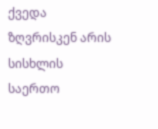ქვედა ზღვრისკენ არის სისხლის საერთო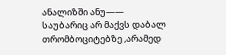ანალიზში ანუ—— საუბარიც არ მაქვს დაბალ თრომბოციტებზე ,არამედ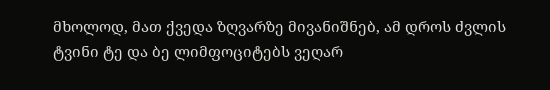მხოლოდ, მათ ქვედა ზღვარზე მივანიშნებ, ამ დროს ძვლის ტვინი ტე და ბე ლიმფოციტებს ვეღარ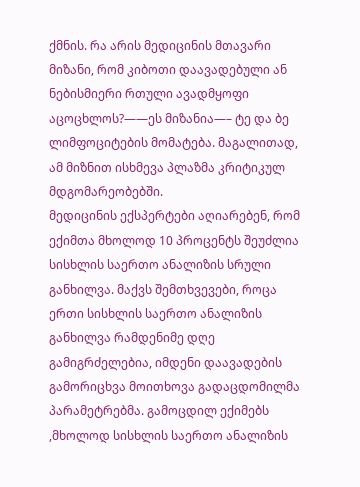ქმნის. რა არის მედიცინის მთავარი მიზანი, რომ კიბოთი დაავადებული ან ნებისმიერი რთული ავადმყოფი აცოცხლოს?——ეს მიზანია—– ტე და ბე ლიმფოციტების მომატება. მაგალითად, ამ მიზნით ისხმევა პლაზმა კრიტიკულ მდგომარეობებში.
მედიცინის ექსპერტები აღიარებენ, რომ ექიმთა მხოლოდ 10 პროცენტს შეუძლია სისხლის საერთო ანალიზის სრული განხილვა. მაქვს შემთხვევები, როცა ერთი სისხლის საერთო ანალიზის განხილვა რამდენიმე დღე გამიგრძელებია, იმდენი დაავადების გამორიცხვა მოითხოვა გადაცდომილმა პარამეტრებმა. გამოცდილ ექიმებს ,მხოლოდ სისხლის საერთო ანალიზის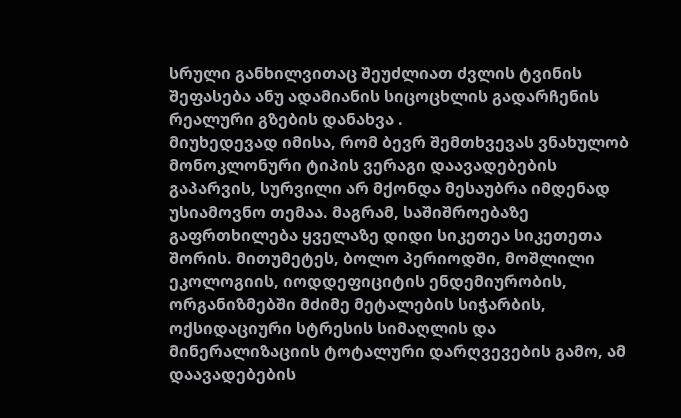სრული განხილვითაც შეუძლიათ ძვლის ტვინის შეფასება ანუ ადამიანის სიცოცხლის გადარჩენის რეალური გზების დანახვა .
მიუხედევად იმისა, რომ ბევრ შემთხვევას ვნახულობ მონოკლონური ტიპის ვერაგი დაავადებების გაპარვის, სურვილი არ მქონდა მესაუბრა იმდენად უსიამოვნო თემაა. მაგრამ, საშიშროებაზე გაფრთხილება ყველაზე დიდი სიკეთეა სიკეთეთა შორის. მითუმეტეს, ბოლო პერიოდში, მოშლილი ეკოლოგიის, იოდდეფიციტის ენდემიურობის, ორგანიზმებში მძიმე მეტალების სიჭარბის, ოქსიდაციური სტრესის სიმაღლის და მინერალიზაციის ტოტალური დარღვევების გამო, ამ დაავადებების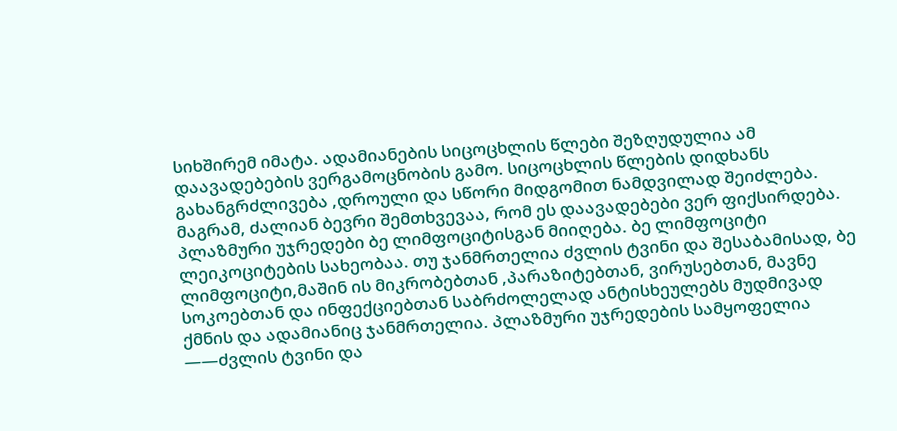სიხშირემ იმატა. ადამიანების სიცოცხლის წლები შეზღუდულია ამ დაავადებების ვერგამოცნობის გამო. სიცოცხლის წლების დიდხანს გახანგრძლივება ,დროული და სწორი მიდგომით ნამდვილად შეიძლება. მაგრამ, ძალიან ბევრი შემთხვევაა, რომ ეს დაავადებები ვერ ფიქსირდება.
პლაზმური უჯრედები ბე ლიმფოციტისგან მიიღება. ბე ლიმფოციტი ლეიკოციტების სახეობაა. თუ ჯანმრთელია ძვლის ტვინი და შესაბამისად, ბე ლიმფოციტი,მაშინ ის მიკრობებთან ,პარაზიტებთან, ვირუსებთან, მავნე სოკოებთან და ინფექციებთან საბრძოლელად ანტისხეულებს მუდმივად ქმნის და ადამიანიც ჯანმრთელია. პლაზმური უჯრედების სამყოფელია ——ძვლის ტვინი და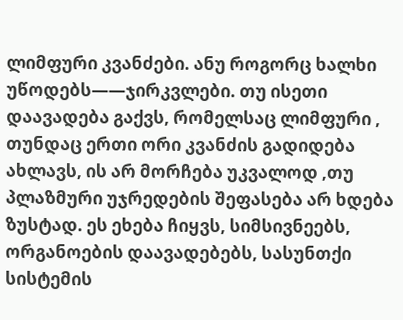ლიმფური კვანძები. ანუ როგორც ხალხი უწოდებს——ჯირკვლები. თუ ისეთი დაავადება გაქვს, რომელსაც ლიმფური , თუნდაც ერთი ორი კვანძის გადიდება ახლავს, ის არ მორჩება უკვალოდ ,თუ პლაზმური უჯრედების შეფასება არ ხდება ზუსტად. ეს ეხება ჩიყვს, სიმსივნეებს, ორგანოების დაავადებებს, სასუნთქი სისტემის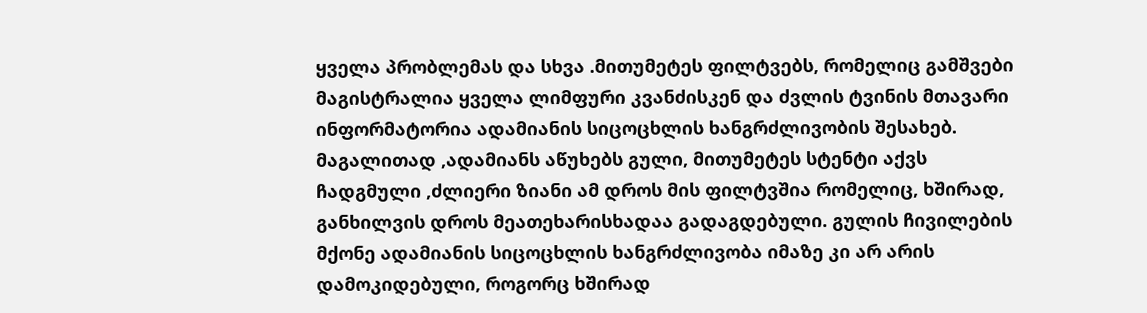ყველა პრობლემას და სხვა .მითუმეტეს ფილტვებს, რომელიც გამშვები მაგისტრალია ყველა ლიმფური კვანძისკენ და ძვლის ტვინის მთავარი ინფორმატორია ადამიანის სიცოცხლის ხანგრძლივობის შესახებ. მაგალითად ,ადამიანს აწუხებს გული, მითუმეტეს სტენტი აქვს ჩადგმული ,ძლიერი ზიანი ამ დროს მის ფილტვშია რომელიც, ხშირად, განხილვის დროს მეათეხარისხადაა გადაგდებული. გულის ჩივილების მქონე ადამიანის სიცოცხლის ხანგრძლივობა იმაზე კი არ არის დამოკიდებული, როგორც ხშირად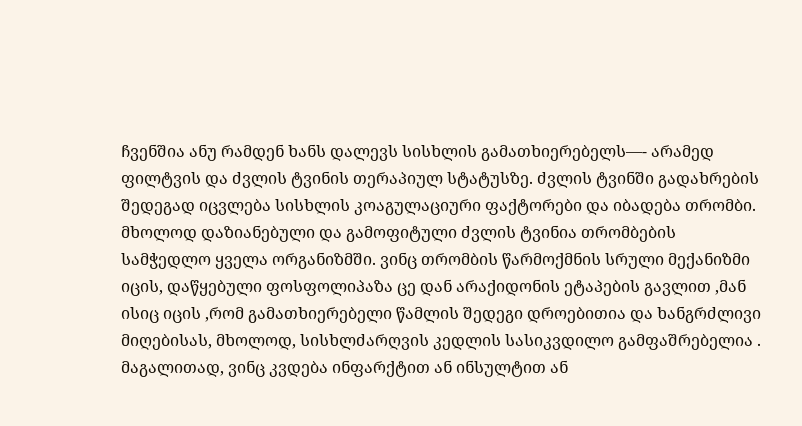ჩვენშია ანუ რამდენ ხანს დალევს სისხლის გამათხიერებელს—- არამედ ფილტვის და ძვლის ტვინის თერაპიულ სტატუსზე. ძვლის ტვინში გადახრების შედეგად იცვლება სისხლის კოაგულაციური ფაქტორები და იბადება თრომბი. მხოლოდ დაზიანებული და გამოფიტული ძვლის ტვინია თრომბების სამჭედლო ყველა ორგანიზმში. ვინც თრომბის წარმოქმნის სრული მექანიზმი იცის, დაწყებული ფოსფოლიპაზა ცე დან არაქიდონის ეტაპების გავლით ,მან ისიც იცის ,რომ გამათხიერებელი წამლის შედეგი დროებითია და ხანგრძლივი მიღებისას, მხოლოდ, სისხლძარღვის კედლის სასიკვდილო გამფაშრებელია . მაგალითად, ვინც კვდება ინფარქტით ან ინსულტით ან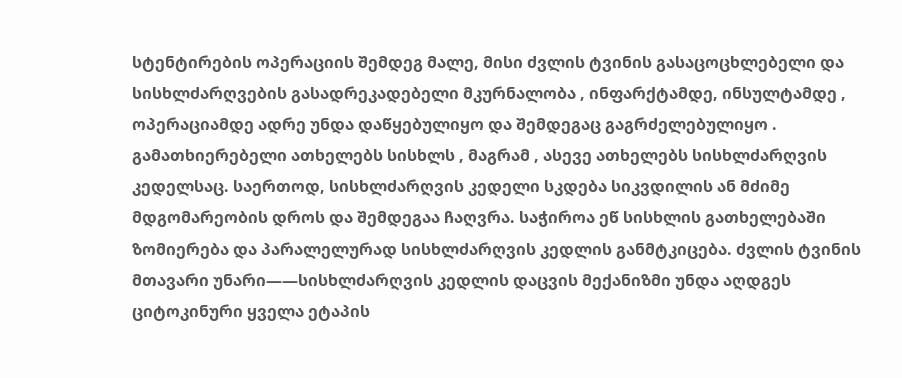სტენტირების ოპერაციის შემდეგ მალე, მისი ძვლის ტვინის გასაცოცხლებელი და სისხლძარღვების გასადრეკადებელი მკურნალობა , ინფარქტამდე, ინსულტამდე , ოპერაციამდე ადრე უნდა დაწყებულიყო და შემდეგაც გაგრძელებულიყო . გამათხიერებელი ათხელებს სისხლს , მაგრამ , ასევე ათხელებს სისხლძარღვის კედელსაც. საერთოდ, სისხლძარღვის კედელი სკდება სიკვდილის ან მძიმე მდგომარეობის დროს და შემდეგაა ჩაღვრა. საჭიროა ეწ სისხლის გათხელებაში ზომიერება და პარალელურად სისხლძარღვის კედლის განმტკიცება. ძვლის ტვინის მთავარი უნარი——სისხლძარღვის კედლის დაცვის მექანიზმი უნდა აღდგეს ციტოკინური ყველა ეტაპის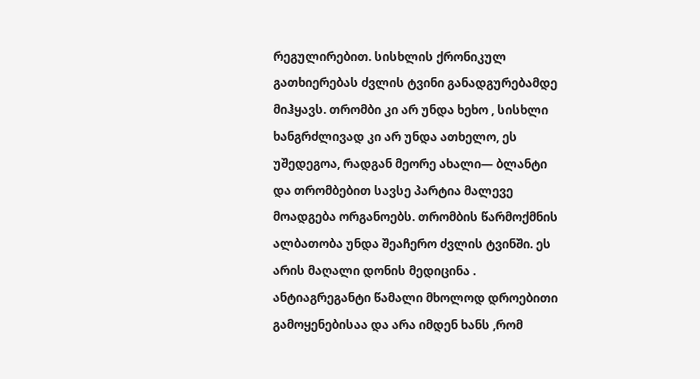რეგულირებით. სისხლის ქრონიკულ გათხიერებას ძვლის ტვინი განადგურებამდე მიჰყავს. თრომბი კი არ უნდა ხეხო , სისხლი ხანგრძლივად კი არ უნდა ათხელო, ეს უშედეგოა, რადგან მეორე ახალი— ბლანტი და თრომბებით სავსე პარტია მალევე მოადგება ორგანოებს. თრომბის წარმოქმნის ალბათობა უნდა შეაჩერო ძვლის ტვინში. ეს არის მაღალი დონის მედიცინა . ანტიაგრეგანტი წამალი მხოლოდ დროებითი გამოყენებისაა და არა იმდენ ხანს ,რომ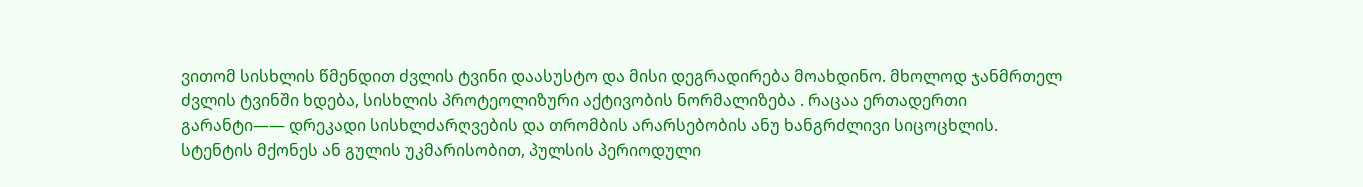ვითომ სისხლის წმენდით ძვლის ტვინი დაასუსტო და მისი დეგრადირება მოახდინო. მხოლოდ ჯანმრთელ ძვლის ტვინში ხდება, სისხლის პროტეოლიზური აქტივობის ნორმალიზება . რაცაა ერთადერთი გარანტი—— დრეკადი სისხლძარღვების და თრომბის არარსებობის ანუ ხანგრძლივი სიცოცხლის.
სტენტის მქონეს ან გულის უკმარისობით, პულსის პერიოდული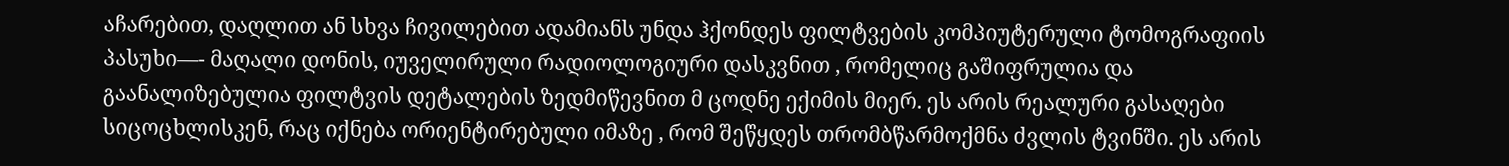აჩარებით, დაღლით ან სხვა ჩივილებით ადამიანს უნდა ჰქონდეს ფილტვების კომპიუტერული ტომოგრაფიის პასუხი—- მაღალი დონის, იუველირული რადიოლოგიური დასკვნით , რომელიც გაშიფრულია და გაანალიზებულია ფილტვის დეტალების ზედმიწევნით მ ცოდნე ექიმის მიერ. ეს არის რეალური გასაღები სიცოცხლისკენ, რაც იქნება ორიენტირებული იმაზე , რომ შეწყდეს თრომბწარმოქმნა ძვლის ტვინში. ეს არის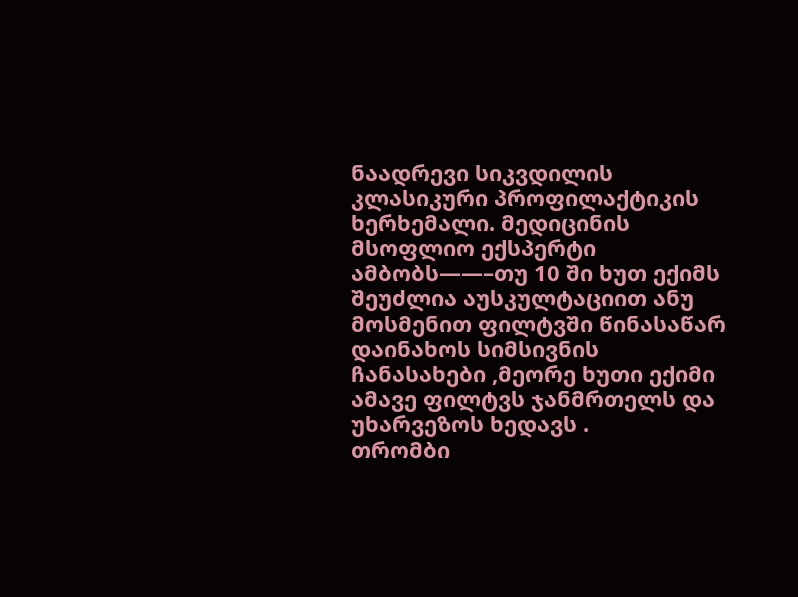ნაადრევი სიკვდილის კლასიკური პროფილაქტიკის ხერხემალი. მედიცინის მსოფლიო ექსპერტი ამბობს——–თუ 10 ში ხუთ ექიმს შეუძლია აუსკულტაციით ანუ მოსმენით ფილტვში წინასაწარ დაინახოს სიმსივნის ჩანასახები ,მეორე ხუთი ექიმი ამავე ფილტვს ჯანმრთელს და უხარვეზოს ხედავს .
თრომბი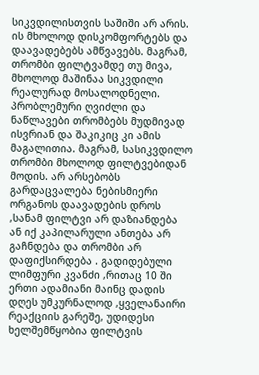სიკვდილისთვის საშიში არ არის. ის მხოლოდ დისკომფორტებს და დაავადებებს ამწვავებს. მაგრამ, თრომბი ფილტვამდე თუ მივა, მხოლოდ მაშინაა სიკვდილი რეალურად მოსალოდნელი. პრობლემური ღვიძლი და ნაწლავები თრომბებს მუდმივად ისვრიან და შაკიკიც კი ამის მაგალითია. მაგრამ, სასიკვდილო თრომბი მხოლოდ ფილტვებიდან მოდის. არ არსებობს გარდაცვალება ნებისმიერი ორგანოს დაავადების დროს ,სანამ ფილტვი არ დაზიანდება ან იქ კაპილარული ანთება არ გაჩნდება და თრომბი არ დაფიქსირდება . გადიდებული ლიმფური კვანძი ,რითაც 10 ში ერთი ადამიანი მაინც დადის დღეს უმკურნალოდ ,ყველანაირი რეაქციის გარეშე, უდიდესი ხელშემწყობია ფილტვის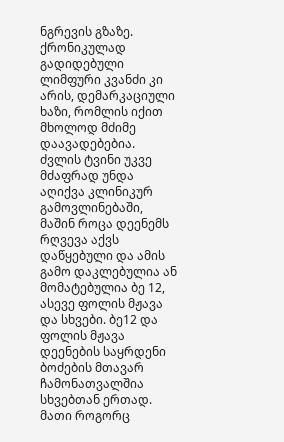ნგრევის გზაზე. ქრონიკულად გადიდებული ლიმფური კვანძი კი არის, დემარკაციული ხაზი, რომლის იქით მხოლოდ მძიმე დაავადებებია.
ძვლის ტვინი უკვე მძაფრად უნდა აღიქვა კლინიკურ გამოვლინებაში, მაშინ როცა დეენემს რღვევა აქვს დაწყებული და ამის გამო დაკლებულია ან მომატებულია ბე 12, ასევე ფოლის მჟავა და სხვები. ბე12 და ფოლის მჟავა დეენების საყრდენი ბოძების მთავარ ჩამონათვალშია სხვებთან ერთად. მათი როგორც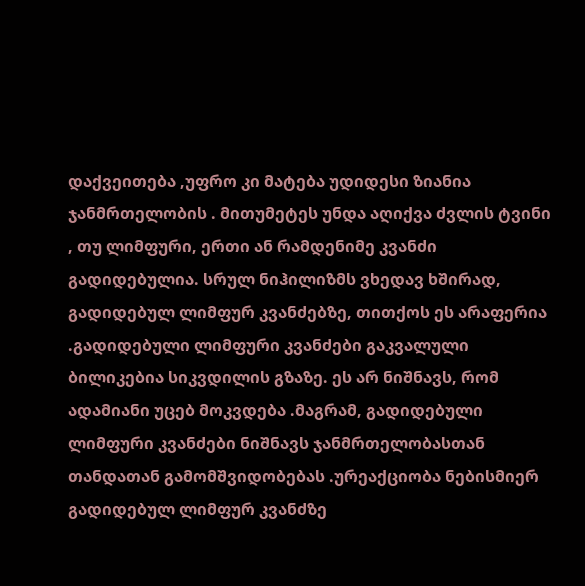დაქვეითება ,უფრო კი მატება უდიდესი ზიანია ჯანმრთელობის . მითუმეტეს უნდა აღიქვა ძვლის ტვინი , თუ ლიმფური, ერთი ან რამდენიმე კვანძი გადიდებულია. სრულ ნიჰილიზმს ვხედავ ხშირად, გადიდებულ ლიმფურ კვანძებზე, თითქოს ეს არაფერია .გადიდებული ლიმფური კვანძები გაკვალული ბილიკებია სიკვდილის გზაზე. ეს არ ნიშნავს, რომ ადამიანი უცებ მოკვდება .მაგრამ, გადიდებული ლიმფური კვანძები ნიშნავს ჯანმრთელობასთან თანდათან გამომშვიდობებას .ურეაქციობა ნებისმიერ გადიდებულ ლიმფურ კვანძზე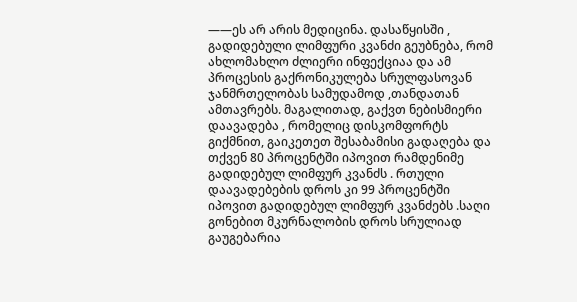——ეს არ არის მედიცინა. დასაწყისში , გადიდებული ლიმფური კვანძი გეუბნება, რომ ახლომახლო ძლიერი ინფექციაა და ამ პროცესის გაქრონიკულება სრულფასოვან ჯანმრთელობას სამუდამოდ ,თანდათან ამთავრებს. მაგალითად, გაქვთ ნებისმიერი დაავადება , რომელიც დისკომფორტს გიქმნით, გაიკეთეთ შესაბამისი გადაღება და თქვენ 80 პროცენტში იპოვით რამდენიმე გადიდებულ ლიმფურ კვანძს . რთული დაავადებების დროს კი 99 პროცენტში იპოვით გადიდებულ ლიმფურ კვანძებს .საღი გონებით მკურნალობის დროს სრულიად გაუგებარია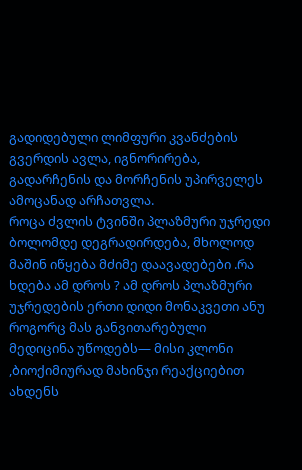გადიდებული ლიმფური კვანძების გვერდის ავლა, იგნორირება, გადარჩენის და მორჩენის უპირველეს ამოცანად არჩათვლა.
როცა ძვლის ტვინში პლაზმური უჯრედი ბოლომდე დეგრადირდება, მხოლოდ მაშინ იწყება მძიმე დაავადებები .რა ხდება ამ დროს ? ამ დროს პლაზმური უჯრედების ერთი დიდი მონაკვეთი ანუ როგორც მას განვითარებული მედიცინა უწოდებს— მისი კლონი ,ბიოქიმიურად მახინჯი რეაქციებით ახდენს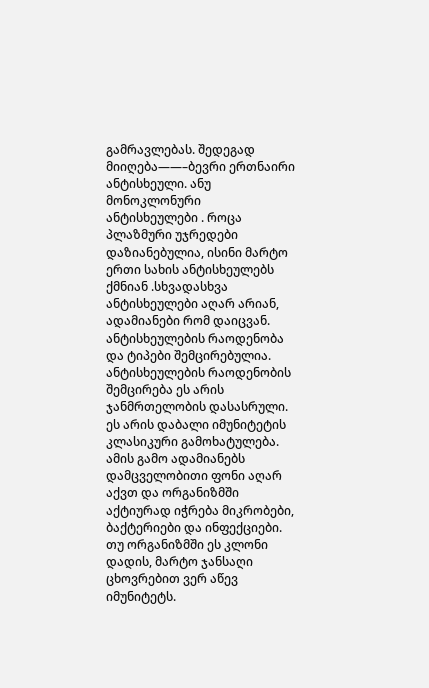გამრავლებას. შედეგად მიიღება——–ბევრი ერთნაირი ანტისხეული. ანუ მონოკლონური ანტისხეულები . როცა პლაზმური უჯრედები დაზიანებულია, ისინი მარტო ერთი სახის ანტისხეულებს ქმნიან .სხვადასხვა ანტისხეულები აღარ არიან, ადამიანები რომ დაიცვან. ანტისხეულების რაოდენობა და ტიპები შემცირებულია. ანტისხეულების რაოდენობის შემცირება ეს არის ჯანმრთელობის დასასრული. ეს არის დაბალი იმუნიტეტის კლასიკური გამოხატულება. ამის გამო ადამიანებს დამცველობითი ფონი აღარ აქვთ და ორგანიზმში აქტიურად იჭრება მიკრობები, ბაქტერიები და ინფექციები. თუ ორგანიზმში ეს კლონი დადის, მარტო ჯანსაღი ცხოვრებით ვერ აწევ იმუნიტეტს.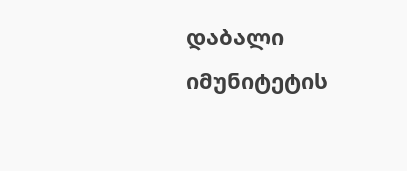დაბალი იმუნიტეტის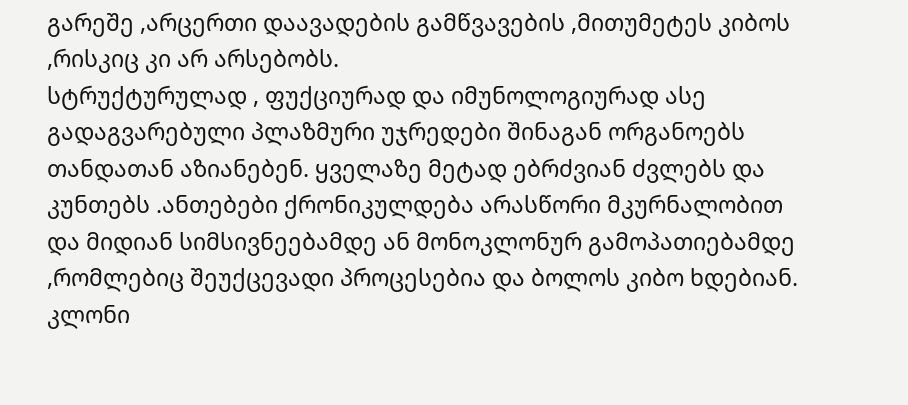გარეშე ,არცერთი დაავადების გამწვავების ,მითუმეტეს კიბოს ,რისკიც კი არ არსებობს.
სტრუქტურულად , ფუქციურად და იმუნოლოგიურად ასე გადაგვარებული პლაზმური უჯრედები შინაგან ორგანოებს თანდათან აზიანებენ. ყველაზე მეტად ებრძვიან ძვლებს და კუნთებს .ანთებები ქრონიკულდება არასწორი მკურნალობით და მიდიან სიმსივნეებამდე ან მონოკლონურ გამოპათიებამდე ,რომლებიც შეუქცევადი პროცესებია და ბოლოს კიბო ხდებიან. კლონი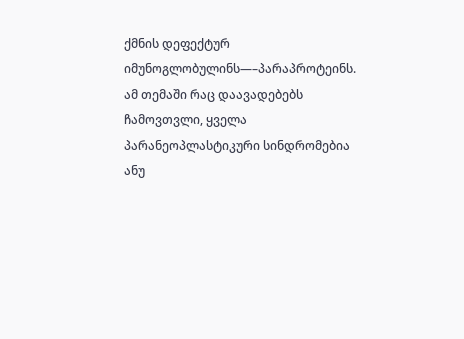ქმნის დეფექტურ იმუნოგლობულინს—–პარაპროტეინს. ამ თემაში რაც დაავადებებს ჩამოვთვლი, ყველა პარანეოპლასტიკური სინდრომებია ანუ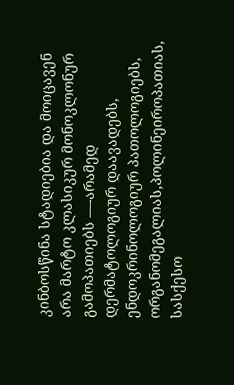კინბოსწინა სტადიებია და მოიცავენ არა მარტო კლასიკურ მონოკლონურ გამოპათიებს —-არამედ დერმატოლოგიურ დაავადებს, ენდოკრინოლოგიურ პათოლოგიებს, ორგანომეგალიას,პოლინეიროპათიას, სასქესო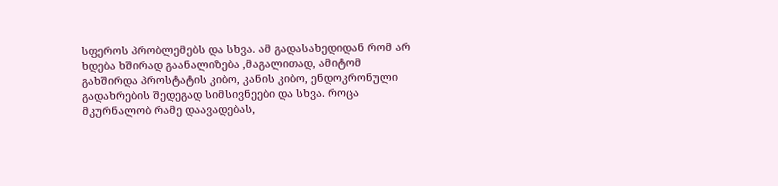სფეროს პრობლემებს და სხვა. ამ გადასახედიდან რომ არ ხდება ხშირად გაანალიზება ,მაგალითად, ამიტომ გახშირდა პროსტატის კიბო, კანის კიბო, ენდოკრონული გადახრების შედეგად სიმსივნეები და სხვა. როცა მკურნალობ რამე დაავადებას,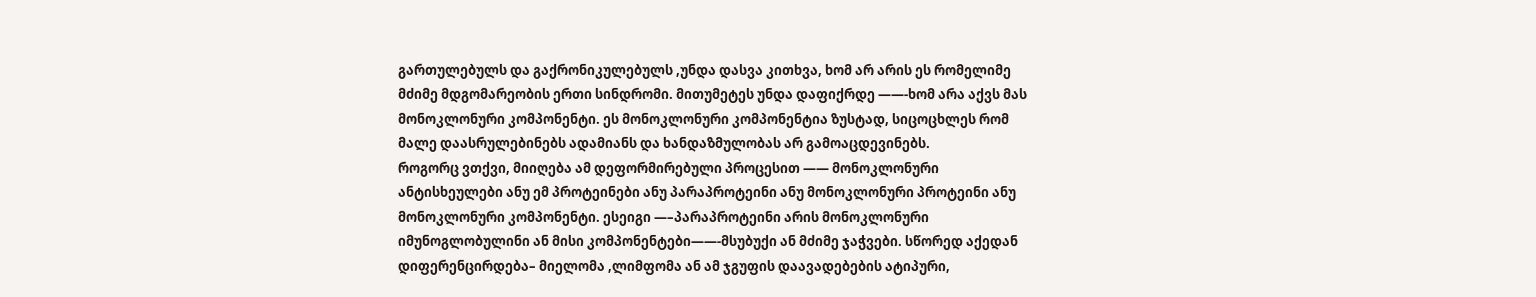გართულებულს და გაქრონიკულებულს ,უნდა დასვა კითხვა, ხომ არ არის ეს რომელიმე მძიმე მდგომარეობის ერთი სინდრომი. მითუმეტეს უნდა დაფიქრდე ——-ხომ არა აქვს მას მონოკლონური კომპონენტი. ეს მონოკლონური კომპონენტია ზუსტად, სიცოცხლეს რომ მალე დაასრულებინებს ადამიანს და ხანდაზმულობას არ გამოაცდევინებს.
როგორც ვთქვი, მიიღება ამ დეფორმირებული პროცესით —— მონოკლონური ანტისხეულები ანუ ემ პროტეინები ანუ პარაპროტეინი ანუ მონოკლონური პროტეინი ანუ მონოკლონური კომპონენტი. ესეიგი —–პარაპროტეინი არის მონოკლონური იმუნოგლობულინი ან მისი კომპონენტები——-მსუბუქი ან მძიმე ჯაჭვები. სწორედ აქედან დიფერენცირდება– მიელომა ,ლიმფომა ან ამ ჯგუფის დაავადებების ატიპური,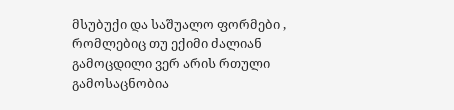მსუბუქი და საშუალო ფორმები , რომლებიც თუ ექიმი ძალიან გამოცდილი ვერ არის რთული გამოსაცნობია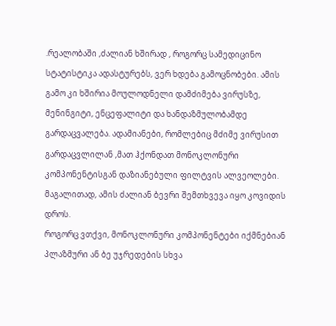.რეალობაში ,ძალიან ხშირად , როგორც სამედიცინო სტატისტიკა ადასტურებს, ვერ ხდება გამოცნობები. ამის გამო კი ხშირია მოულოდნელი დამძიმება ვირუსზე, მენინგიტი, ენცეფალიტი და ხანდაზმულობამდე გარდაცვალება. ადამიანები, რომლებიც მძიმე ვირუსით გარდაცვლილან ,მათ ჰქონდათ მონოკლონური კომპონენტისგან დაზიანებული ფილტვის ალვეოლები. მაგალითად, ამის ძალიან ბევრი შემთხვევა იყო კოვიდის დროს.
როგორც ვთქვი, მონოკლონური კომპონენტები იქმნებიან პლაზმური ან ბე უჯრედების სხვა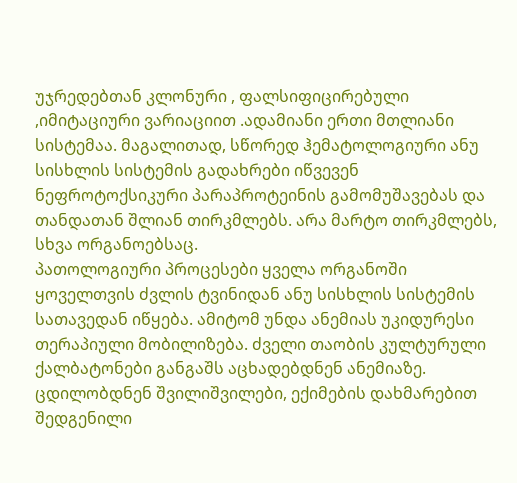უჯრედებთან კლონური , ფალსიფიცირებული ,იმიტაციური ვარიაციით .ადამიანი ერთი მთლიანი სისტემაა. მაგალითად, სწორედ ჰემატოლოგიური ანუ სისხლის სისტემის გადახრები იწვევენ ნეფროტოქსიკური პარაპროტეინის გამომუშავებას და თანდათან შლიან თირკმლებს. არა მარტო თირკმლებს, სხვა ორგანოებსაც.
პათოლოგიური პროცესები ყველა ორგანოში ყოველთვის ძვლის ტვინიდან ანუ სისხლის სისტემის სათავედან იწყება. ამიტომ უნდა ანემიას უკიდურესი თერაპიული მობილიზება. ძველი თაობის კულტურული ქალბატონები განგაშს აცხადებდნენ ანემიაზე. ცდილობდნენ შვილიშვილები, ექიმების დახმარებით შედგენილი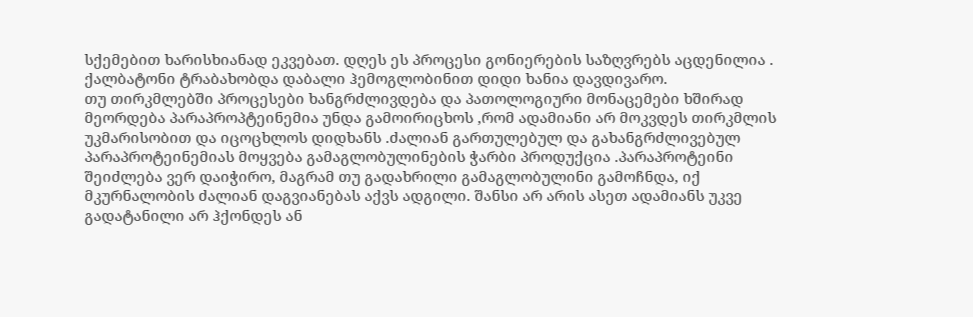სქემებით ხარისხიანად ეკვებათ. დღეს ეს პროცესი გონიერების საზღვრებს აცდენილია . ქალბატონი ტრაბახობდა დაბალი ჰემოგლობინით დიდი ხანია დავდივარო.
თუ თირკმლებში პროცესები ხანგრძლივდება და პათოლოგიური მონაცემები ხშირად მეორდება პარაპროპტეინემია უნდა გამოირიცხოს ,რომ ადამიანი არ მოკვდეს თირკმლის უკმარისობით და იცოცხლოს დიდხანს .ძალიან გართულებულ და გახანგრძლივებულ პარაპროტეინემიას მოყვება გამაგლობულინების ჭარბი პროდუქცია .პარაპროტეინი შეიძლება ვერ დაიჭირო, მაგრამ თუ გადახრილი გამაგლობულინი გამოჩნდა, იქ მკურნალობის ძალიან დაგვიანებას აქვს ადგილი. შანსი არ არის ასეთ ადამიანს უკვე გადატანილი არ ჰქონდეს ან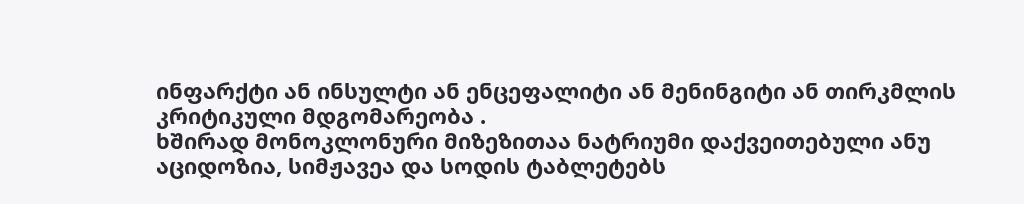ინფარქტი ან ინსულტი ან ენცეფალიტი ან მენინგიტი ან თირკმლის კრიტიკული მდგომარეობა .
ხშირად მონოკლონური მიზეზითაა ნატრიუმი დაქვეითებული ანუ აციდოზია, სიმჟავეა და სოდის ტაბლეტებს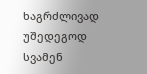ხაგრძლივად უშედეგოდ სვამენ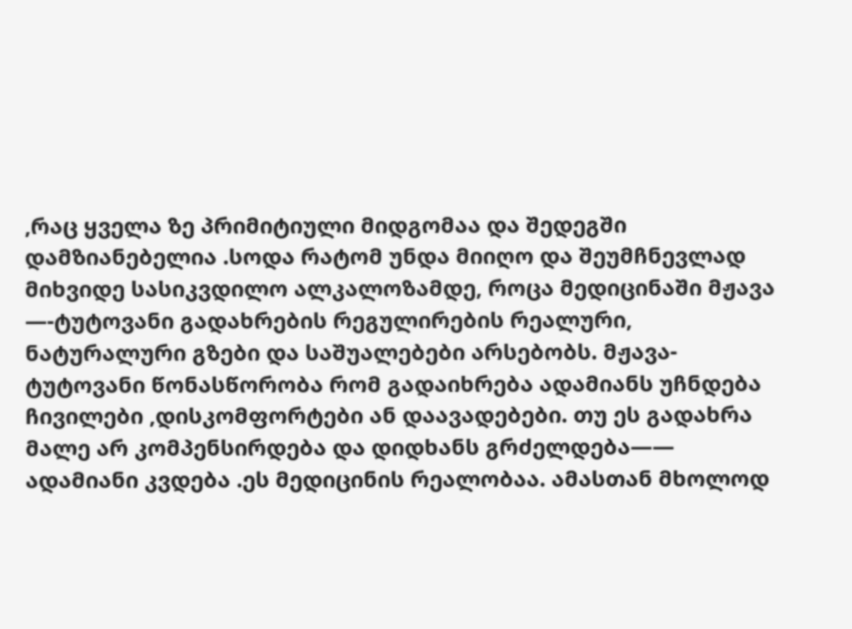,რაც ყველა ზე პრიმიტიული მიდგომაა და შედეგში დამზიანებელია .სოდა რატომ უნდა მიიღო და შეუმჩნევლად მიხვიდე სასიკვდილო ალკალოზამდე, როცა მედიცინაში მჟავა —-ტუტოვანი გადახრების რეგულირების რეალური, ნატურალური გზები და საშუალებები არსებობს. მჟავა- ტუტოვანი წონასწორობა რომ გადაიხრება ადამიანს უჩნდება ჩივილები ,დისკომფორტები ან დაავადებები. თუ ეს გადახრა მალე არ კომპენსირდება და დიდხანს გრძელდება—— ადამიანი კვდება .ეს მედიცინის რეალობაა. ამასთან მხოლოდ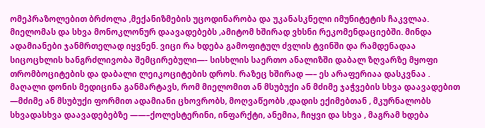ომეპრაზოლებით ბრძოლა ,მექანიზმების უცოდინარობა და უკანასკნელი იმუნიტეტის ჩაკვლაა.
მიელომას და სხვა მონოკლონურ დაავადებებს ,ამიტომ ხშირად ვხსნი რეკომენდაციებში. მინდა ადამიანები ჯანმრთელად იყვნენ. ვიცი რა ხდება გამოფიტულ ძვლის ტვინში და რამდენადაა სიცოცხლის ხანგრძლივობა შემცირებული—- სისხლის საერთო ანალიზში დაბალ ზღვარზე მყოფი თრომბოციტების და დაბალი ლეიკოციტების დროს. რაზეც ხშირად —– ეს არაფერიაა დასკვნაა . მაღალი დონის მედიცინა განმარტავს, რომ მიელომით ან მსუბუქი ან მძიმე ჯაჭვების სხვა დაავადებით —მძიმე ან მსუბუქი ფორმით ადამიანი ცხოვრობს, მოღვაწეობს ,დადის ექიმებთან , მკურნალობს სხვადასხვა დაავადებებზე ——–ქოლესტერინი, ინფარქტი, ანემია, ჩიყვი და სხვა , მაგრამ ხდება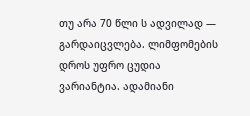თუ არა 70 წლი ს ადვილად — გარდაიცვლება. ლიმფომების დროს უფრო ცუდია ვარიანტია. ადამიანი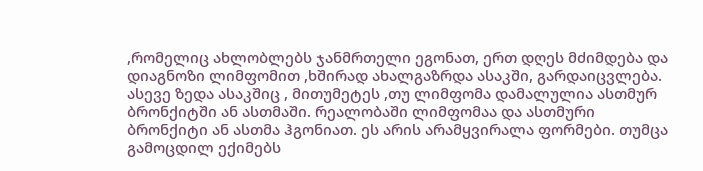,რომელიც ახლობლებს ჯანმრთელი ეგონათ, ერთ დღეს მძიმდება და დიაგნოზი ლიმფომით ,ხშირად ახალგაზრდა ასაკში, გარდაიცვლება. ასევე ზედა ასაკშიც , მითუმეტეს ,თუ ლიმფომა დამალულია ასთმურ ბრონქიტში ან ასთმაში. რეალობაში ლიმფომაა და ასთმური ბრონქიტი ან ასთმა ჰგონიათ. ეს არის არამყვირალა ფორმები. თუმცა გამოცდილ ექიმებს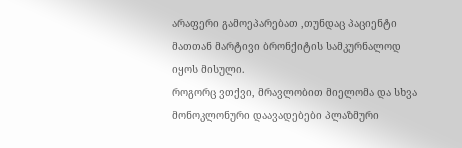არაფერი გამოეპარებათ ,თუნდაც პაციენტი მათთან მარტივი ბრონქიტის სამკურნალოდ იყოს მისული.
როგორც ვთქვი, მრავლობით მიელომა და სხვა მონოკლონური დაავადებები პლაზმური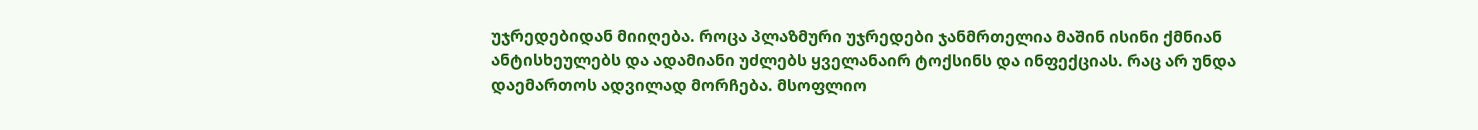უჯრედებიდან მიიღება. როცა პლაზმური უჯრედები ჯანმრთელია მაშინ ისინი ქმნიან ანტისხეულებს და ადამიანი უძლებს ყველანაირ ტოქსინს და ინფექციას. რაც არ უნდა დაემართოს ადვილად მორჩება. მსოფლიო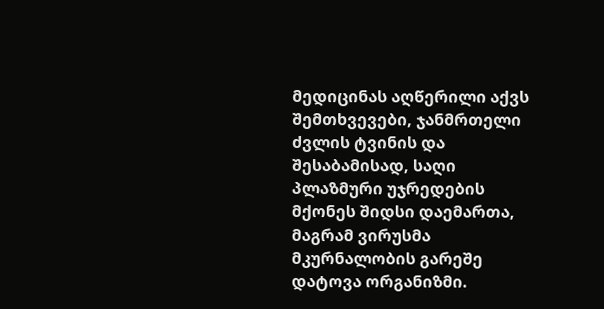მედიცინას აღწერილი აქვს შემთხვევები, ჯანმრთელი ძვლის ტვინის და შესაბამისად, საღი პლაზმური უჯრედების მქონეს შიდსი დაემართა, მაგრამ ვირუსმა მკურნალობის გარეშე დატოვა ორგანიზმი.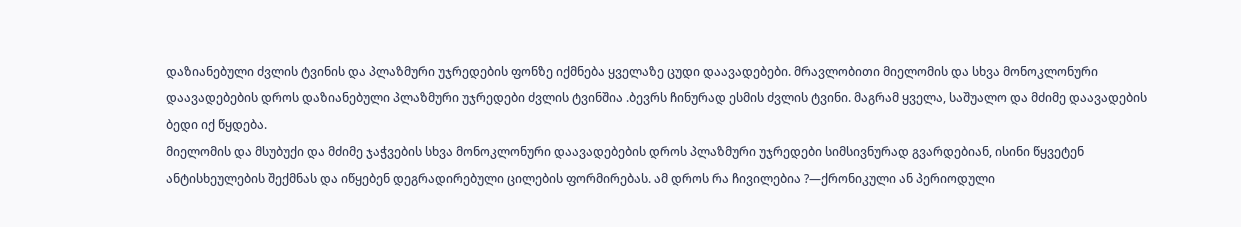დაზიანებული ძვლის ტვინის და პლაზმური უჯრედების ფონზე იქმნება ყველაზე ცუდი დაავადებები. მრავლობითი მიელომის და სხვა მონოკლონური დაავადებების დროს დაზიანებული პლაზმური უჯრედები ძვლის ტვინშია .ბევრს ჩინურად ესმის ძვლის ტვინი. მაგრამ ყველა, საშუალო და მძიმე დაავადების ბედი იქ წყდება.
მიელომის და მსუბუქი და მძიმე ჯაჭვების სხვა მონოკლონური დაავადებების დროს პლაზმური უჯრედები სიმსივნურად გვარდებიან, ისინი წყვეტენ ანტისხეულების შექმნას და იწყებენ დეგრადირებული ცილების ფორმირებას. ამ დროს რა ჩივილებია ?—ქრონიკული ან პერიოდული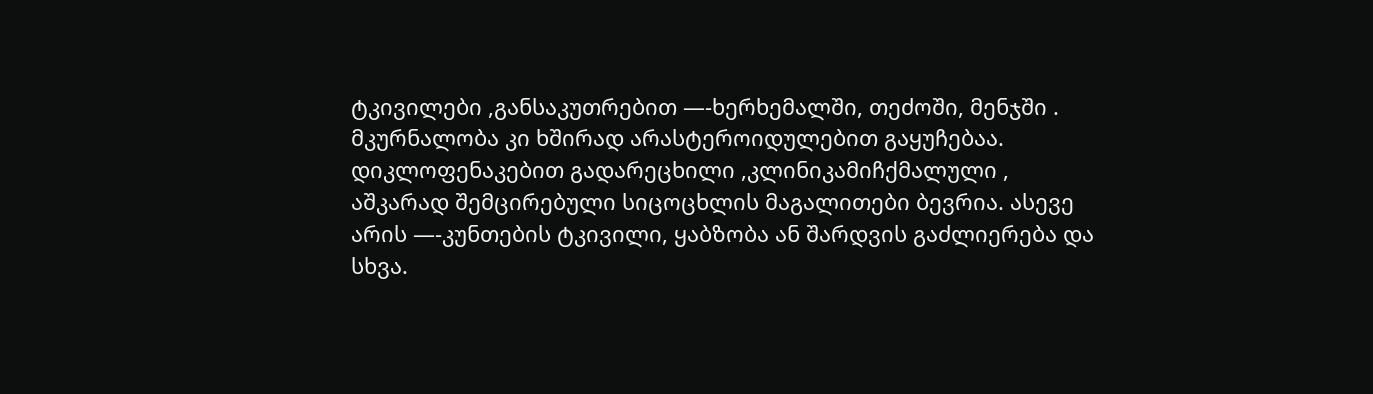ტკივილები ,განსაკუთრებით —-ხერხემალში, თეძოში, მენჯში . მკურნალობა კი ხშირად არასტეროიდულებით გაყუჩებაა. დიკლოფენაკებით გადარეცხილი ,კლინიკამიჩქმალული , აშკარად შემცირებული სიცოცხლის მაგალითები ბევრია. ასევე არის —-კუნთების ტკივილი, ყაბზობა ან შარდვის გაძლიერება და სხვა.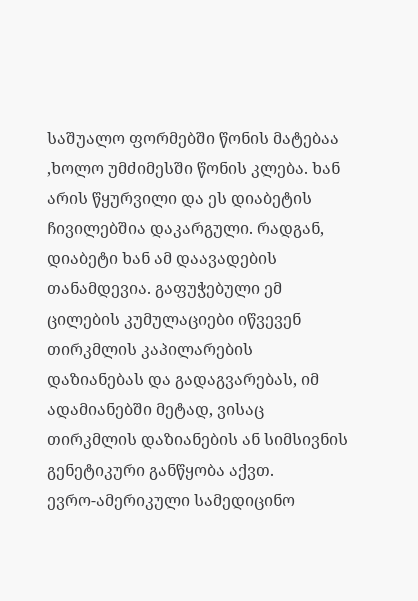საშუალო ფორმებში წონის მატებაა ,ხოლო უმძიმესში წონის კლება. ხან არის წყურვილი და ეს დიაბეტის ჩივილებშია დაკარგული. რადგან, დიაბეტი ხან ამ დაავადების თანამდევია. გაფუჭებული ემ ცილების კუმულაციები იწვევენ თირკმლის კაპილარების დაზიანებას და გადაგვარებას, იმ ადამიანებში მეტად, ვისაც თირკმლის დაზიანების ან სიმსივნის გენეტიკური განწყობა აქვთ.
ევრო-ამერიკული სამედიცინო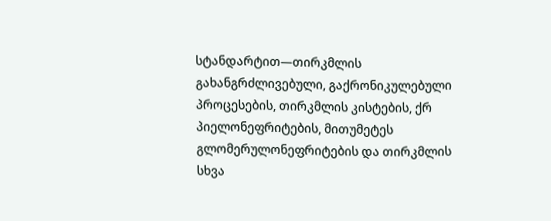სტანდარტით—თირკმლის გახანგრძლივებული, გაქრონიკულებული პროცესების, თირკმლის კისტების, ქრ პიელონეფრიტების, მითუმეტეს გლომერულონეფრიტების და თირკმლის სხვა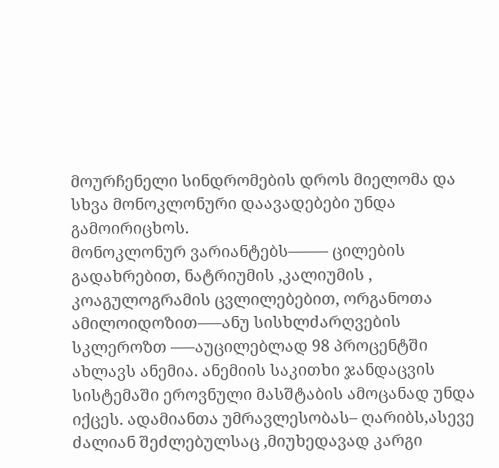მოურჩენელი სინდრომების დროს მიელომა და სხვა მონოკლონური დაავადებები უნდა გამოირიცხოს.
მონოკლონურ ვარიანტებს——– ცილების გადახრებით, ნატრიუმის ,კალიუმის , კოაგულოგრამის ცვლილებებით, ორგანოთა ამილოიდოზით—–ანუ სისხლძარღვების სკლეროზთ —–აუცილებლად 98 პროცენტში ახლავს ანემია. ანემიის საკითხი ჯანდაცვის სისტემაში ეროვნული მასშტაბის ამოცანად უნდა იქცეს. ადამიანთა უმრავლესობას– ღარიბს,ასევე ძალიან შეძლებულსაც ,მიუხედავად კარგი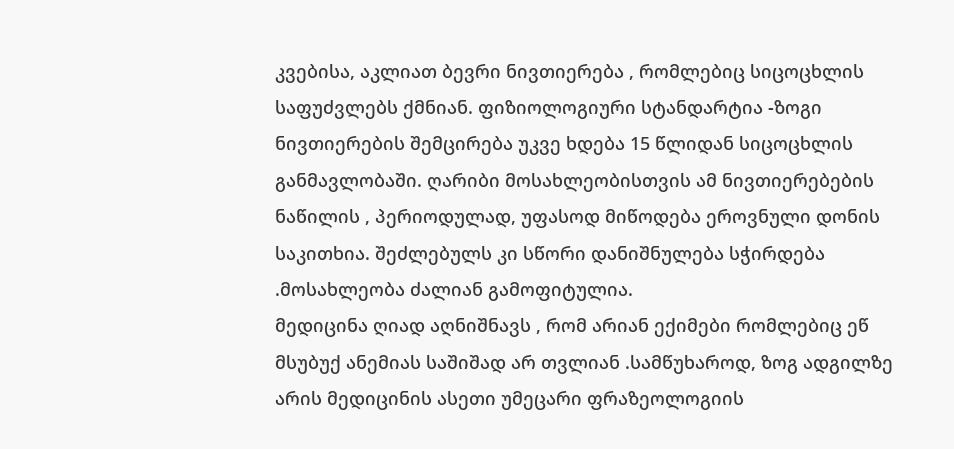კვებისა, აკლიათ ბევრი ნივთიერება , რომლებიც სიცოცხლის საფუძვლებს ქმნიან. ფიზიოლოგიური სტანდარტია -ზოგი ნივთიერების შემცირება უკვე ხდება 15 წლიდან სიცოცხლის განმავლობაში. ღარიბი მოსახლეობისთვის ამ ნივთიერებების ნაწილის , პერიოდულად, უფასოდ მიწოდება ეროვნული დონის საკითხია. შეძლებულს კი სწორი დანიშნულება სჭირდება .მოსახლეობა ძალიან გამოფიტულია.
მედიცინა ღიად აღნიშნავს , რომ არიან ექიმები რომლებიც ეწ მსუბუქ ანემიას საშიშად არ თვლიან .სამწუხაროდ, ზოგ ადგილზე არის მედიცინის ასეთი უმეცარი ფრაზეოლოგიის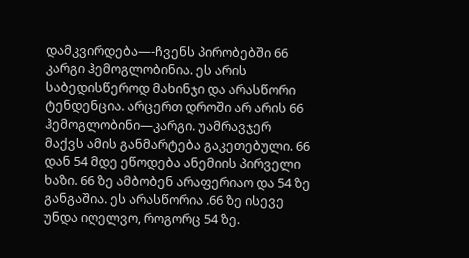დამკვირდება—-ჩვენს პირობებში 66 კარგი ჰემოგლობინია. ეს არის საბედისწეროდ მახინჯი და არასწორი ტენდენცია. არცერთ დროში არ არის 66 ჰემოგლობინი—კარგი. უამრავჯერ მაქვს ამის განმარტება გაკეთებული. 66 დან 54 მდე ეწოდება ანემიის პირველი ხაზი. 66 ზე ამბობენ არაფერიაო და 54 ზე განგაშია. ეს არასწორია .66 ზე ისევე უნდა იღელვო, როგორც 54 ზე.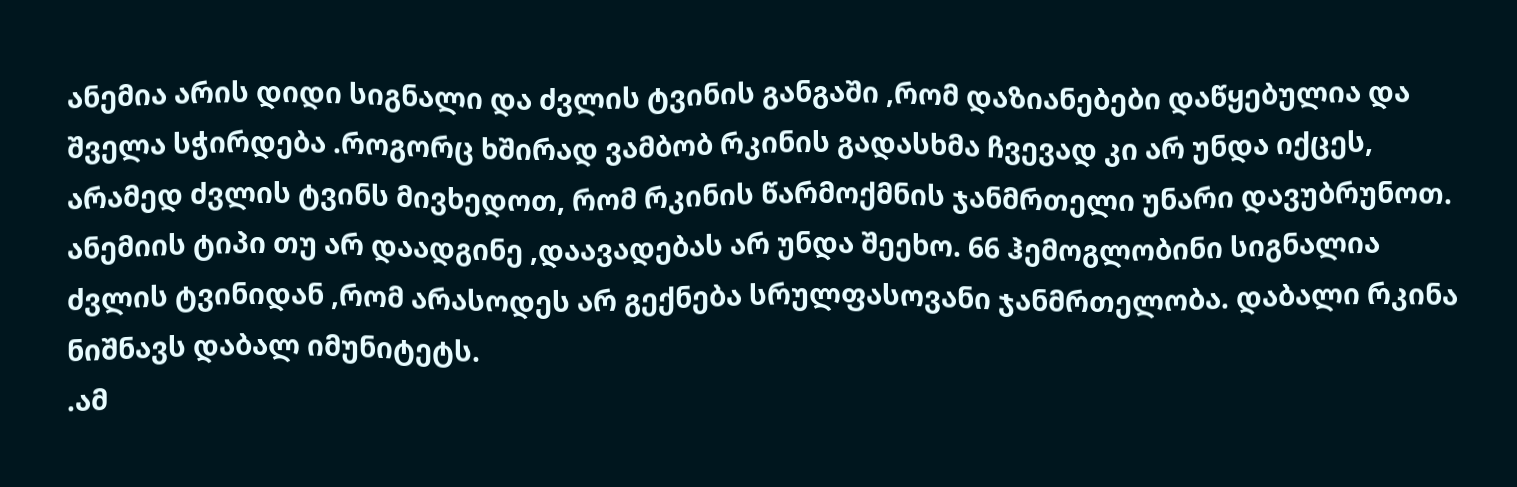ანემია არის დიდი სიგნალი და ძვლის ტვინის განგაში ,რომ დაზიანებები დაწყებულია და შველა სჭირდება .როგორც ხშირად ვამბობ რკინის გადასხმა ჩვევად კი არ უნდა იქცეს, არამედ ძვლის ტვინს მივხედოთ, რომ რკინის წარმოქმნის ჯანმრთელი უნარი დავუბრუნოთ. ანემიის ტიპი თუ არ დაადგინე ,დაავადებას არ უნდა შეეხო. 66 ჰემოგლობინი სიგნალია ძვლის ტვინიდან ,რომ არასოდეს არ გექნება სრულფასოვანი ჯანმრთელობა. დაბალი რკინა ნიშნავს დაბალ იმუნიტეტს.
.ამ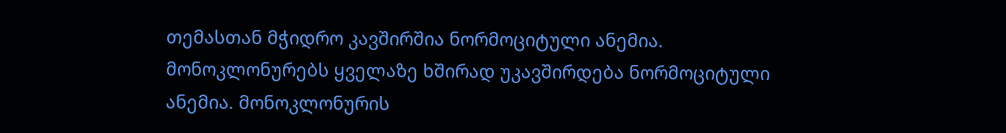თემასთან მჭიდრო კავშირშია ნორმოციტული ანემია. მონოკლონურებს ყველაზე ხშირად უკავშირდება ნორმოციტული ანემია. მონოკლონურის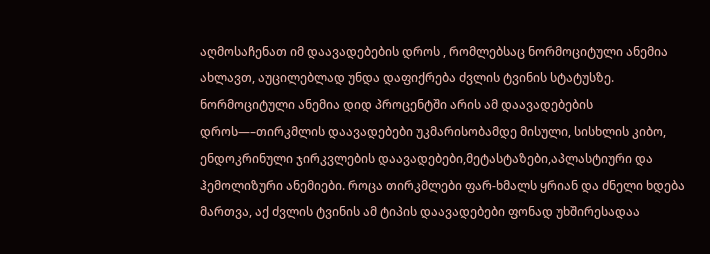აღმოსაჩენათ იმ დაავადებების დროს , რომლებსაც ნორმოციტული ანემია ახლავთ, აუცილებლად უნდა დაფიქრება ძვლის ტვინის სტატუსზე. ნორმოციტული ანემია დიდ პროცენტში არის ამ დაავადებების დროს—–თირკმლის დაავადებები უკმარისობამდე მისული, სისხლის კიბო, ენდოკრინული ჯირკვლების დაავადებები,მეტასტაზები,აპლასტიური და ჰემოლიზური ანემიები. როცა თირკმლები ფარ-ხმალს ყრიან და ძნელი ხდება მართვა, აქ ძვლის ტვინის ამ ტიპის დაავადებები ფონად უხშირესადაა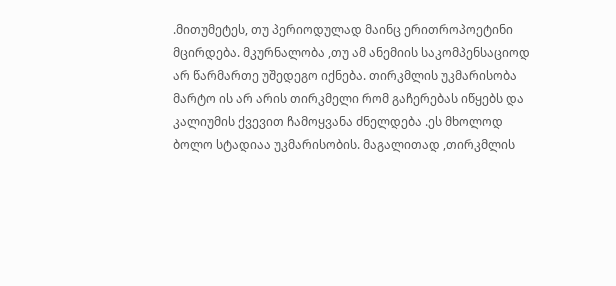.მითუმეტეს, თუ პერიოდულად მაინც ერითროპოეტინი მცირდება. მკურნალობა ,თუ ამ ანემიის საკომპენსაციოდ არ წარმართე უშედეგო იქნება. თირკმლის უკმარისობა მარტო ის არ არის თირკმელი რომ გაჩერებას იწყებს და კალიუმის ქვევით ჩამოყვანა ძნელდება .ეს მხოლოდ ბოლო სტადიაა უკმარისობის. მაგალითად ,თირკმლის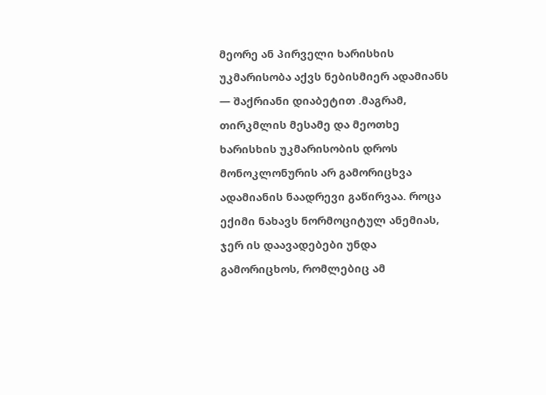მეორე ან პირველი ხარისხის უკმარისობა აქვს ნებისმიერ ადამიანს — შაქრიანი დიაბეტით .მაგრამ, თირკმლის მესამე და მეოთხე ხარისხის უკმარისობის დროს მონოკლონურის არ გამორიცხვა ადამიანის ნაადრევი გაწირვაა. როცა ექიმი ნახავს ნორმოციტულ ანემიას, ჯერ ის დაავადებები უნდა გამორიცხოს, რომლებიც ამ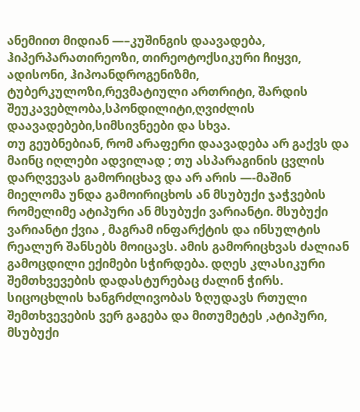ანემიით მიდიან —–კუშინგის დაავადება, ჰიპერპარათირეოზი, თირეოტოქსიკური ჩიყვი, ადისონი, ჰიპოანდროგენიზმი, ტუბერკულოზი,რევმატიული ართრიტი, შარდის შეუკავებლობა,სპონდილიტი,ღვიძლის დაავადებები,სიმსივნეები და სხვა.
თუ გეუბნებიან, რომ არაფერი დაავადება არ გაქვს და მაინც იღლები ადვილად ; თუ ასპარაგინის ცვლის დარღვევას გამორიცხავ და არ არის —-მაშინ მიელომა უნდა გამოირიცხოს ან მსუბუქი ჯაჭვების რომელიმე ატიპური ან მსუბუქი ვარიანტი. მსუბუქი ვარიანტი ქვია , მაგრამ ინფარქტის და ინსულტის რეალურ შანსებს მოიცავს. ამის გამორიცხვას ძალიან გამოცდილი ექიმები სჭირდება. დღეს კლასიკური შემთხვევების დადასტურებაც ძალინ ჭირს. სიცოცხლის ხანგრძლივობას ზღუდავს რთული შემთხვევების ვერ გაგება და მითუმეტეს ,ატიპური, მსუბუქი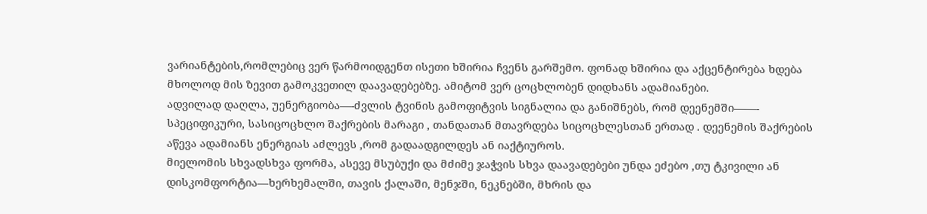ვარიანტების,რომლებიც ვერ წარმოიდგენთ ისეთი ხშირია ჩვენს გარშემო. ფონად ხშირია და აქცენტირება ხდება მხოლოდ მის ზევით გამოკვეთილ დაავადებებზე. ამიტომ ვერ ცოცხლობენ დიდხანს ადამიანები.
ადვილად დაღლა, უენერგიობა—-ძვლის ტვინის გამოფიტვის სიგნალია და განიშნებს, რომ დეენემში——- სპეციფიკური, სასიცოცხლო შაქრების მარაგი , თანდათან მთავრდება სიცოცხლესთან ერთად . დეენემის შაქრების აწევა ადამიანს ენერგიას აძლევს ,რომ გადაადგილდეს ან იაქტიუროს.
მიელომის სხვადსხვა ფორმა, ასევე მსუბუქი და მძიმე ჯაჭვის სხვა დაავადებები უნდა ეძებო ,თუ ტკივილი ან დისკომფორტია—ხერხემალში, თავის ქალაში, მენჯში, ნეკნებში, მხრის და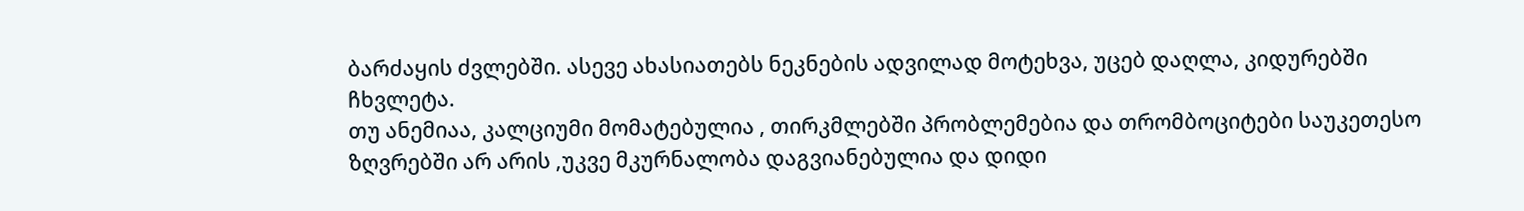ბარძაყის ძვლებში. ასევე ახასიათებს ნეკნების ადვილად მოტეხვა, უცებ დაღლა, კიდურებში ჩხვლეტა.
თუ ანემიაა, კალციუმი მომატებულია , თირკმლებში პრობლემებია და თრომბოციტები საუკეთესო ზღვრებში არ არის ,უკვე მკურნალობა დაგვიანებულია და დიდი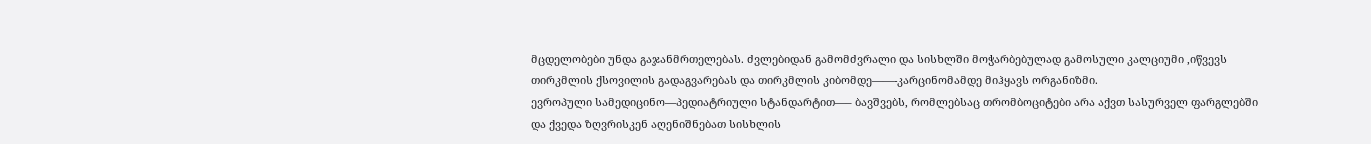მცდელობები უნდა გაჯანმრთელებას. ძვლებიდან გამომძვრალი და სისხლში მოჭარბებულად გამოსული კალციუმი ,იწვევს თირკმლის ქსოვილის გადაგვარებას და თირკმლის კიბომდე——-კარცინომამდე მიჰყავს ორგანიზმი.
ევროპული სამედიცინო—პედიატრიული სტანდარტით—– ბავშვებს, რომლებსაც თრომბოციტები არა აქვთ სასურველ ფარგლებში და ქვედა ზღვრისკენ აღენიშნებათ სისხლის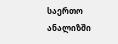საერთო ანალიზში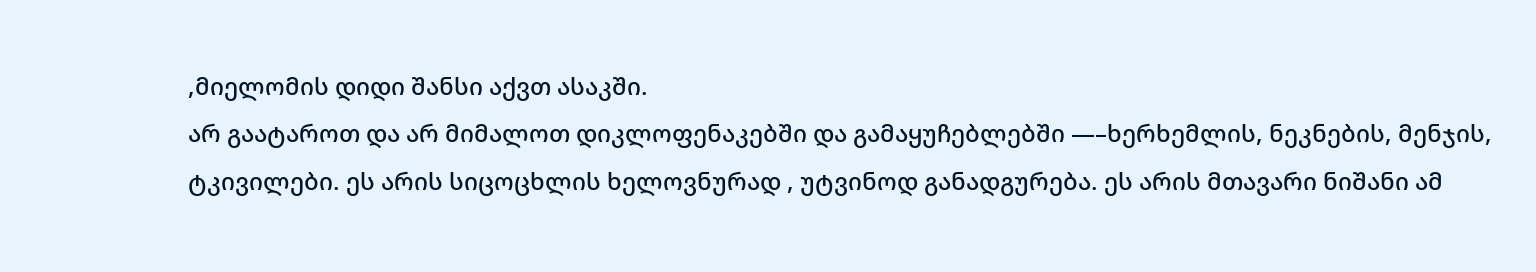,მიელომის დიდი შანსი აქვთ ასაკში.
არ გაატაროთ და არ მიმალოთ დიკლოფენაკებში და გამაყუჩებლებში —–ხერხემლის, ნეკნების, მენჯის, ტკივილები. ეს არის სიცოცხლის ხელოვნურად , უტვინოდ განადგურება. ეს არის მთავარი ნიშანი ამ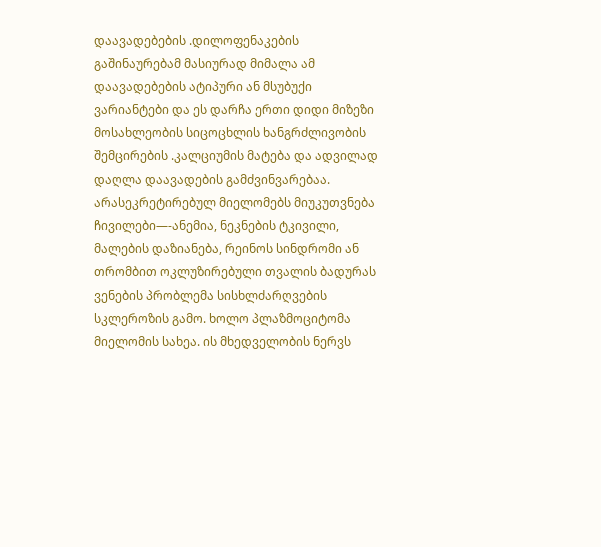დაავადებების .დილოფენაკების გაშინაურებამ მასიურად მიმალა ამ დაავადებების ატიპური ან მსუბუქი ვარიანტები და ეს დარჩა ერთი დიდი მიზეზი მოსახლეობის სიცოცხლის ხანგრძლივობის შემცირების .კალციუმის მატება და ადვილად დაღლა დაავადების გამძვინვარებაა.
არასეკრეტირებულ მიელომებს მიუკუთვნება ჩივილები—-ანემია, ნეკნების ტკივილი, მალების დაზიანება, რეინოს სინდრომი ან თრომბით ოკლუზირებული თვალის ბადურას ვენების პრობლემა სისხლძარღვების სკლეროზის გამო. ხოლო პლაზმოციტომა მიელომის სახეა. ის მხედველობის ნერვს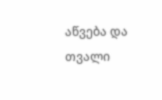აწვება და თვალი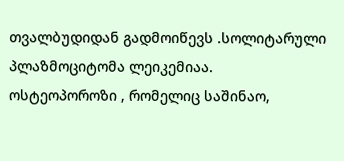თვალბუდიდან გადმოიწევს .სოლიტარული პლაზმოციტომა ლეიკემიაა.
ოსტეოპოროზი , რომელიც საშინაო,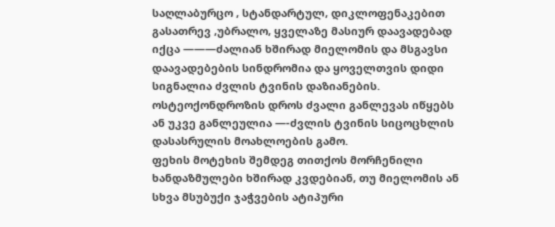საღლაბურცო , სტანდარტულ, დიკლოფენაკებით გასათრევ ,უბრალო, ყველაზე მასიურ დაავადებად იქცა ———ძალიან ხშირად მიელომის და მსგავსი დაავადებების სინდრომია და ყოველთვის დიდი სიგნალია ძვლის ტვინის დაზიანების. ოსტეოქონდროზის დროს ძვალი განლევას იწყებს ან უკვე განლეულია —-ძვლის ტვინის სიცოცხლის დასასრულის მოახლოების გამო.
ფეხის მოტეხის შემდეგ თითქოს მორჩენილი ხანდაზმულები ხშირად კვდებიან, თუ მიელომის ან სხვა მსუბუქი ჯაჭვების ატიპური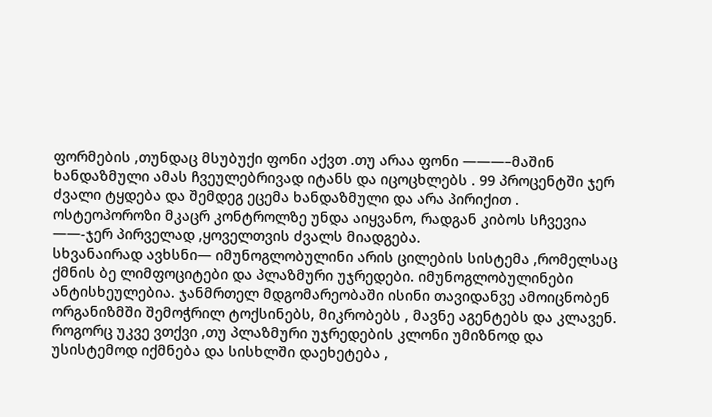ფორმების ,თუნდაც მსუბუქი ფონი აქვთ .თუ არაა ფონი ———–მაშინ ხანდაზმული ამას ჩვეულებრივად იტანს და იცოცხლებს . 99 პროცენტში ჯერ ძვალი ტყდება და შემდეგ ეცემა ხანდაზმული და არა პირიქით .
ოსტეოპოროზი მკაცრ კონტროლზე უნდა აიყვანო, რადგან კიბოს სჩვევია ——-ჯერ პირველად ,ყოველთვის ძვალს მიადგება.
სხვანაირად ავხსნი— იმუნოგლობულინი არის ცილების სისტემა ,რომელსაც ქმნის ბე ლიმფოციტები და პლაზმური უჯრედები. იმუნოგლობულინები ანტისხეულებია. ჯანმრთელ მდგომარეობაში ისინი თავიდანვე ამოიცნობენ ორგანიზმში შემოჭრილ ტოქსინებს, მიკრობებს , მავნე აგენტებს და კლავენ. როგორც უკვე ვთქვი ,თუ პლაზმური უჯრედების კლონი უმიზნოდ და უსისტემოდ იქმნება და სისხლში დაეხეტება ,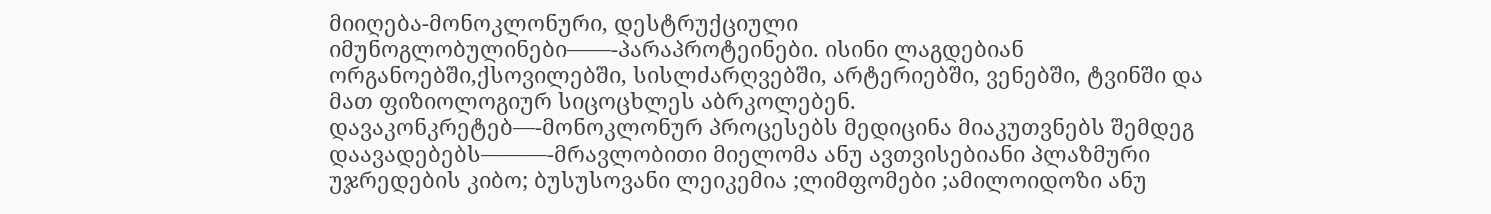მიიღება-მონოკლონური, დესტრუქციული იმუნოგლობულინები——-პარაპროტეინები. ისინი ლაგდებიან ორგანოებში,ქსოვილებში, სისლძარღვებში, არტერიებში, ვენებში, ტვინში და მათ ფიზიოლოგიურ სიცოცხლეს აბრკოლებენ.
დავაკონკრეტებ—-მონოკლონურ პროცესებს მედიცინა მიაკუთვნებს შემდეგ დაავადებებს———-მრავლობითი მიელომა ანუ ავთვისებიანი პლაზმური უჯრედების კიბო; ბუსუსოვანი ლეიკემია ;ლიმფომები ;ამილოიდოზი ანუ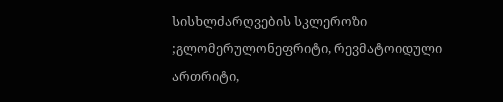სისხლძარღვების სკლეროზი ;გლომერულონეფრიტი, რევმატოიდული ართრიტი,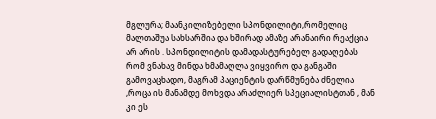მგლურა; მაანკილიზებელი სპონდილიტი,რომელიც მალთაშუა სახსარშია და ხშირად ამაზე არანაირი რეაქცია არ არის . სპონდილიტის დამადასტურებელ გადაღებას რომ ვნახავ მინდა ხმამაღლა ვიყვირო და განგაში გამოვაცხადო, მაგრამ პაციენტის დარწმუნება ძნელია ,როცა ის მანამდე მოხვდა არაძლიერ სპეციალისტთან , მან კი ეს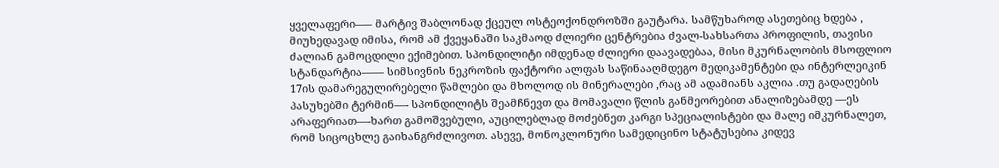ყველაფერი—– მარტივ შაბლონად ქცეულ ოსტეოქონდროზში გაუტარა. სამწუხაროდ ასეთებიც ხდება , მიუხედავად იმისა, რომ ამ ქვეყანაში საკმაოდ ძლიერი ცენტრებია ძვალ-სახსართა პროფილის, თავისი ძალიან გამოცდილი ექიმებით. სპონდილიტი იმდენად ძლიერი დაავადებაა, მისი მკურნალობის მსოფლიო სტანდარტია—— სიმსივნის ნეკროზის ფაქტორი ალფას საწინააღმდეგო მედიკამენტები და ინტერლეიკინ 17ის დამარეგულირებელი წამლები და მხოლოდ ის მინერალები ,რაც ამ ადამიანს აკლია .თუ გადაღების პასუხებში ტერმინ—- სპონდილიტს შეამჩნევთ და მომავალი წლის განმეორებით ანალიზებამდე —ეს არაფერიათ—-ხართ გამოშვებული, აუცილებლად მოძებნეთ კარგი სპეციალისტები და მალე იმკურნალეთ, რომ სიცოცხლე გაიხანგრძლივოთ. ასევე, მონოკლონური სამედიცინო სტატუსებია კიდევ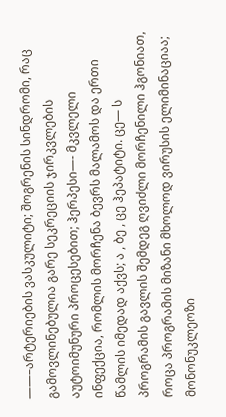——–არტერიების ვასკულიტი; შოგრენის სინდრომი, რაც გამოვლინებულია გარე სეკრეციის ჯირკვლების აუტოიმუნური პროცესებით; ჰერპესი—- მკვლელი ინფექცია, რომლის მორჩენა ბევრს მალამოს და ერთი წამლის იმედად აქვს; ა , ბე , ცე ჰეპატიტი. ცე— ს პროგრამის გავლის შემდეგ ღვიძლი მორჩენილი ჰგონიათ, როცა პროგრამის მიზანი მხოლოდ ვირუსის ელიმინაციაა; მონონუკლეოზი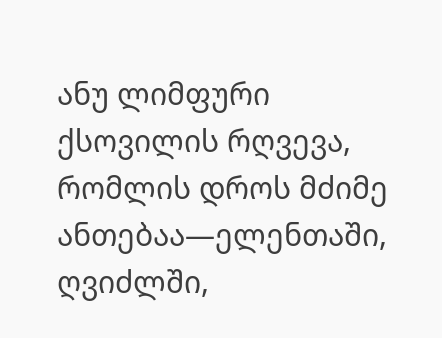ანუ ლიმფური ქსოვილის რღვევა, რომლის დროს მძიმე ანთებაა—ელენთაში, ღვიძლში,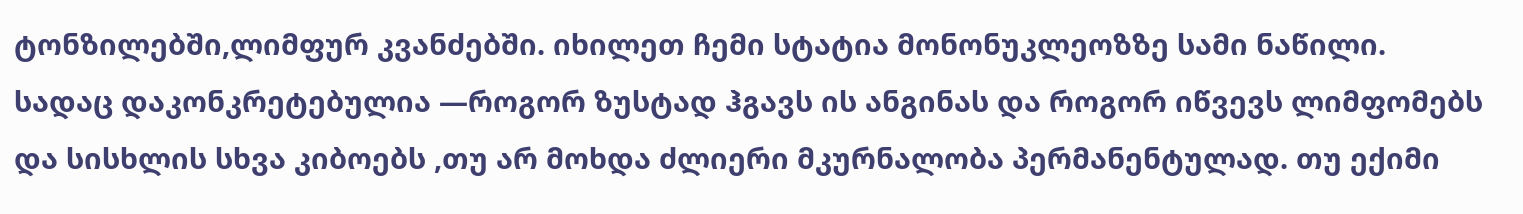ტონზილებში,ლიმფურ კვანძებში. იხილეთ ჩემი სტატია მონონუკლეოზზე სამი ნაწილი. სადაც დაკონკრეტებულია —როგორ ზუსტად ჰგავს ის ანგინას და როგორ იწვევს ლიმფომებს და სისხლის სხვა კიბოებს ,თუ არ მოხდა ძლიერი მკურნალობა პერმანენტულად. თუ ექიმი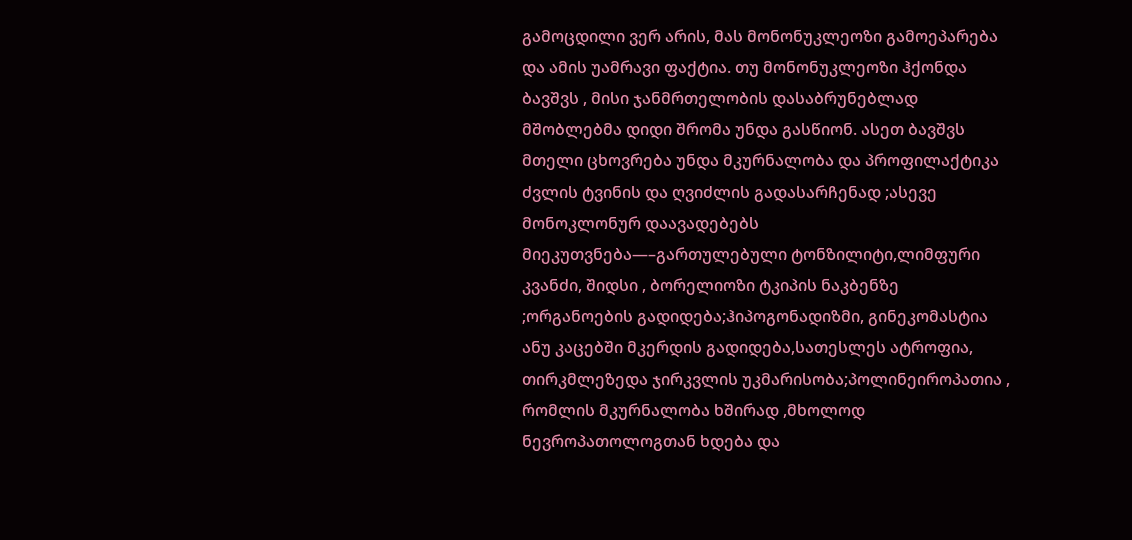გამოცდილი ვერ არის, მას მონონუკლეოზი გამოეპარება და ამის უამრავი ფაქტია. თუ მონონუკლეოზი ჰქონდა ბავშვს , მისი ჯანმრთელობის დასაბრუნებლად მშობლებმა დიდი შრომა უნდა გასწიონ. ასეთ ბავშვს მთელი ცხოვრება უნდა მკურნალობა და პროფილაქტიკა ძვლის ტვინის და ღვიძლის გადასარჩენად ;ასევე მონოკლონურ დაავადებებს მიეკუთვნება—–გართულებული ტონზილიტი,ლიმფური კვანძი, შიდსი , ბორელიოზი ტკიპის ნაკბენზე ;ორგანოების გადიდება;ჰიპოგონადიზმი, გინეკომასტია ანუ კაცებში მკერდის გადიდება,სათესლეს ატროფია, თირკმლეზედა ჯირკვლის უკმარისობა;პოლინეიროპათია , რომლის მკურნალობა ხშირად ,მხოლოდ ნევროპათოლოგთან ხდება და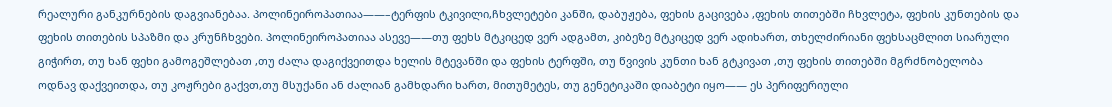რეალური განკურნების დაგვიანებაა. პოლინეიროპათიაა——–ტერფის ტკივილი,ჩხვლეტები კანში, დაბუჟება, ფეხის გაცივება ,ფეხის თითებში ჩხვლეტა, ფეხის კუნთების და ფეხის თითების სპაზმი და კრუნჩხვები. პოლინეიროპათიაა ასევე——თუ ფეხს მტკიცედ ვერ ადგამთ, კიბეზე მტკიცედ ვერ ადიხართ, თხელძირიანი ფეხსაცმლით სიარული გიჭირთ, თუ ხან ფეხი გამოგეშლებათ ,თუ ძალა დაგიქვეითდა ხელის მტევანში და ფეხის ტერფში, თუ წვივის კუნთი ხან გტკივათ ,თუ ფეხის თითებში მგრძნობელობა ოდნავ დაქვეითდა, თუ კოჟრები გაქვთ,თუ მსუქანი ან ძალიან გამხდარი ხართ, მითუმეტეს, თუ გენეტიკაში დიაბეტი იყო—— ეს პერიფერიული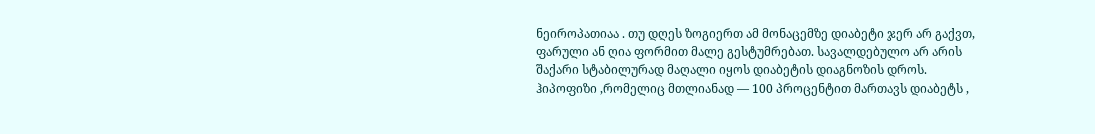ნეიროპათიაა . თუ დღეს ზოგიერთ ამ მონაცემზე დიაბეტი ჯერ არ გაქვთ, ფარული ან ღია ფორმით მალე გესტუმრებათ. სავალდებულო არ არის შაქარი სტაბილურად მაღალი იყოს დიაბეტის დიაგნოზის დროს. ჰიპოფიზი ,რომელიც მთლიანად — 100 პროცენტით მართავს დიაბეტს ,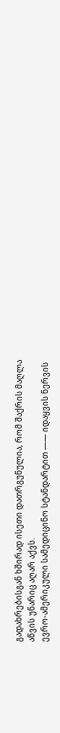გადახრებისგან ხშირად ისეთი დათრგუნულია, რომ შაქრის მაღლა აწვის უნარიც აღარ აქვს.
ევრო-ამერიკული სამედიცინო სტანდარტით —— იდაყვის ნერვის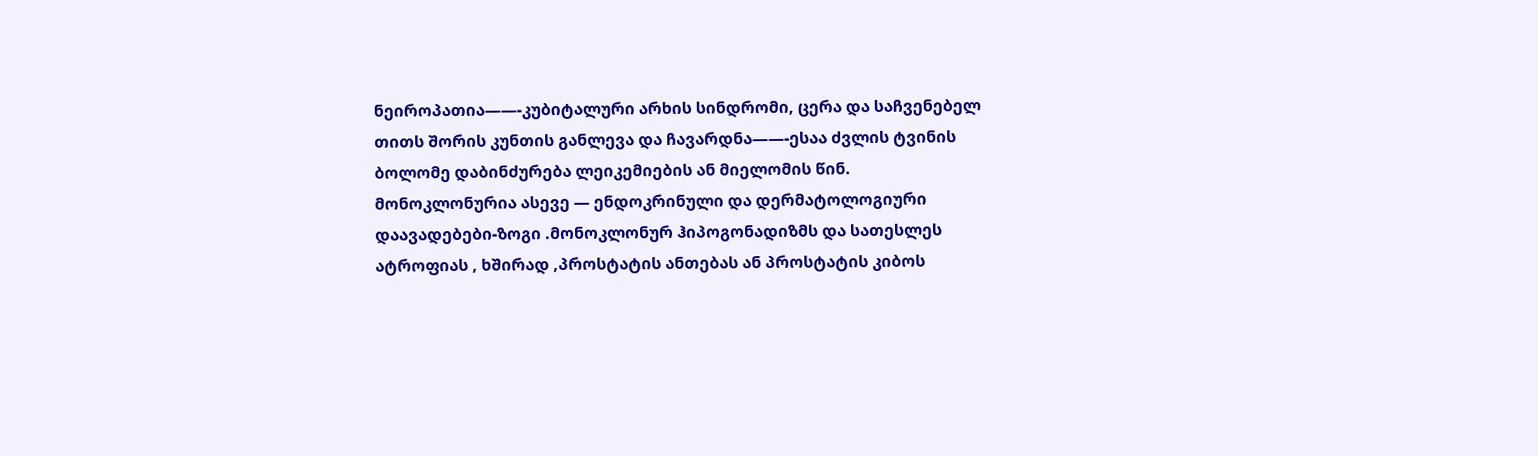ნეიროპათია——-კუბიტალური არხის სინდრომი, ცერა და საჩვენებელ თითს შორის კუნთის განლევა და ჩავარდნა——-ესაა ძვლის ტვინის ბოლომე დაბინძურება ლეიკემიების ან მიელომის წინ.
მონოკლონურია ასევე — ენდოკრინული და დერმატოლოგიური დაავადებები-ზოგი .მონოკლონურ ჰიპოგონადიზმს და სათესლეს ატროფიას , ხშირად ,პროსტატის ანთებას ან პროსტატის კიბოს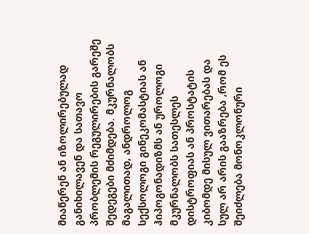მიაწერენ ან იზოლირებულად განიხილავენ და სათავო პრობლემის რეგულირების გარეშე შედეგები მძიმდება. მკურნალობს მაგალითად, ანდროლოგ სექსოლოგი გინეკომასტიას ან ჰიპოგონადიზმს ან უროლოგი მკურნალობს სათესლეს დისტროფიას ან პროსტატის კიბომდე მისულ ვითარებას და სულ არ არის გააზრება ,რომ ეს შეიძლება მონოკლონური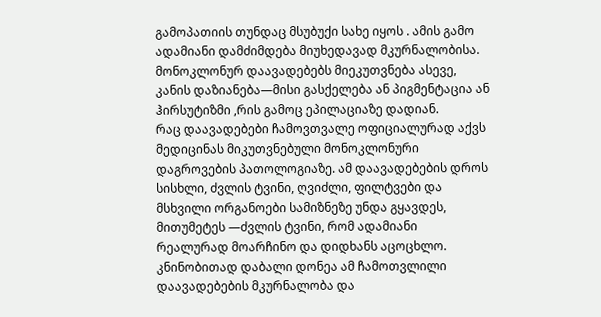გამოპათიის თუნდაც მსუბუქი სახე იყოს . ამის გამო ადამიანი დამძიმდება მიუხედავად მკურნალობისა. მონოკლონურ დაავადებებს მიეკუთვნება ასევე, კანის დაზიანება—მისი გასქელება ან პიგმენტაცია ან ჰირსუტიზმი ,რის გამოც ეპილაციაზე დადიან.
რაც დაავადებები ჩამოვთვალე ოფიციალურად აქვს მედიცინას მიკუთვნებული მონოკლონური დაგროვების პათოლოგიაზე. ამ დაავადებების დროს სისხლი, ძვლის ტვინი, ღვიძლი, ფილტვები და მსხვილი ორგანოები სამიზნეზე უნდა გყავდეს, მითუმეტეს —ძვლის ტვინი, რომ ადამიანი რეალურად მოარჩინო და დიდხანს აცოცხლო. კნინობითად დაბალი დონეა ამ ჩამოთვლილი დაავადებების მკურნალობა და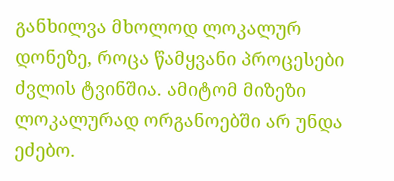განხილვა მხოლოდ ლოკალურ დონეზე, როცა წამყვანი პროცესები ძვლის ტვინშია. ამიტომ მიზეზი ლოკალურად ორგანოებში არ უნდა ეძებო.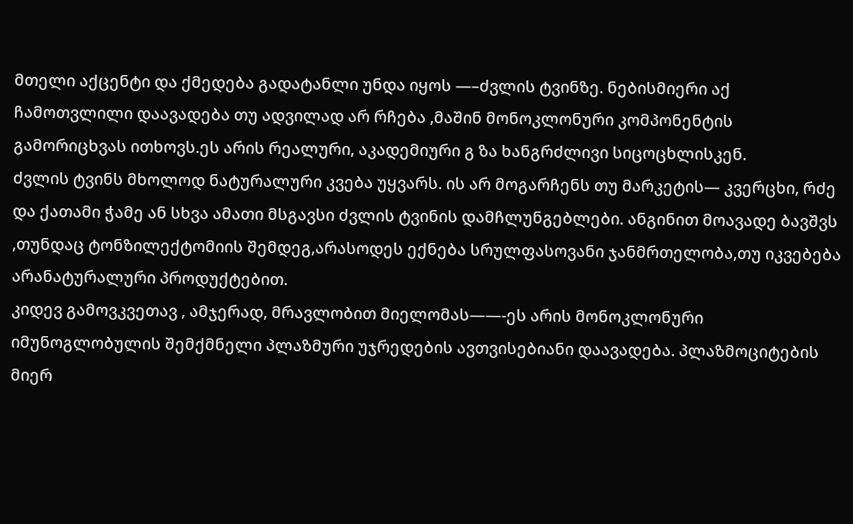მთელი აქცენტი და ქმედება გადატანლი უნდა იყოს —–ძვლის ტვინზე. ნებისმიერი აქ ჩამოთვლილი დაავადება თუ ადვილად არ რჩება ,მაშინ მონოკლონური კომპონენტის გამორიცხვას ითხოვს.ეს არის რეალური, აკადემიური გ ზა ხანგრძლივი სიცოცხლისკენ.
ძვლის ტვინს მხოლოდ ნატურალური კვება უყვარს. ის არ მოგარჩენს თუ მარკეტის— კვერცხი, რძე და ქათამი ჭამე ან სხვა ამათი მსგავსი ძვლის ტვინის დამჩლუნგებლები. ანგინით მოავადე ბავშვს ,თუნდაც ტონზილექტომიის შემდეგ,არასოდეს ექნება სრულფასოვანი ჯანმრთელობა,თუ იკვებება არანატურალური პროდუქტებით.
კიდევ გამოვკვეთავ , ამჯერად, მრავლობით მიელომას——-ეს არის მონოკლონური იმუნოგლობულის შემქმნელი პლაზმური უჯრედების ავთვისებიანი დაავადება. პლაზმოციტების მიერ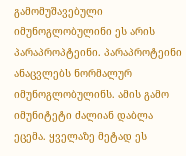გამომუშავებული იმუნოგლობულინი ეს არის პარაპროპტეინი. პარაპროტეინი ანაცვლებს ნორმალურ იმუნოგლობულინს. ამის გამო იმუნიტეტი ძალიან დაბლა ეცემა. ყველაზე მეტად ეს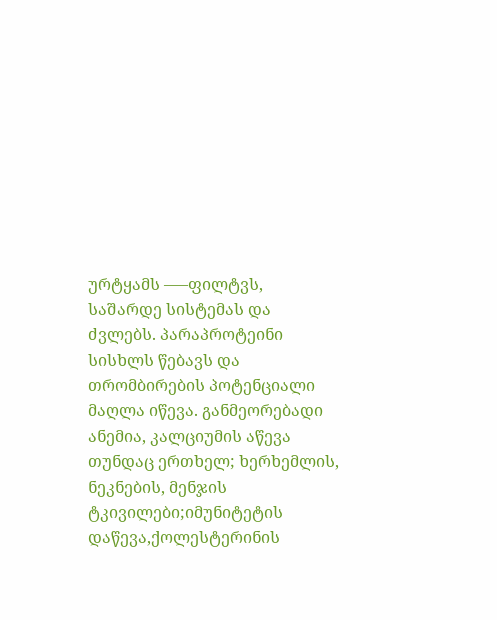ურტყამს —–ფილტვს, საშარდე სისტემას და ძვლებს. პარაპროტეინი სისხლს წებავს და თრომბირების პოტენციალი მაღლა იწევა. განმეორებადი ანემია, კალციუმის აწევა თუნდაც ერთხელ; ხერხემლის, ნეკნების, მენჯის ტკივილები;იმუნიტეტის დაწევა,ქოლესტერინის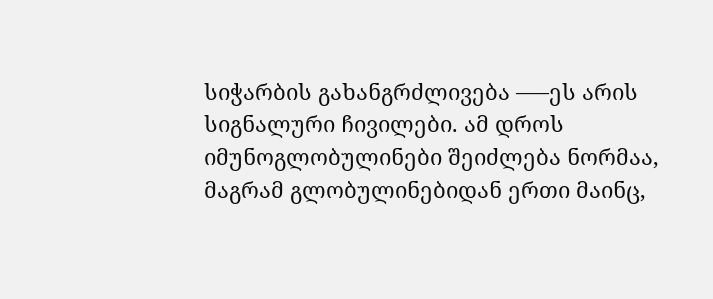სიჭარბის გახანგრძლივება —–ეს არის სიგნალური ჩივილები. ამ დროს იმუნოგლობულინები შეიძლება ნორმაა, მაგრამ გლობულინებიდან ერთი მაინც,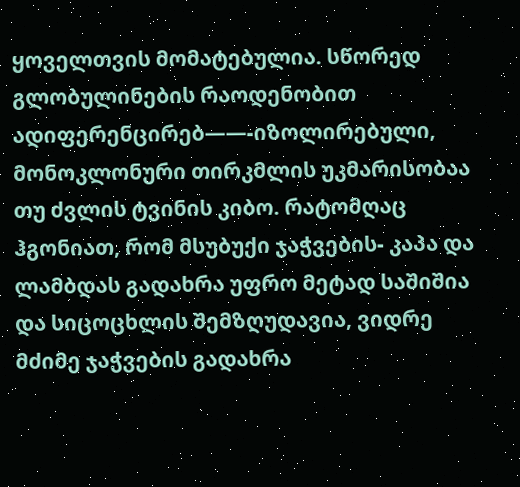ყოველთვის მომატებულია. სწორედ გლობულინების რაოდენობით ადიფერენცირებ——-იზოლირებული, მონოკლონური თირკმლის უკმარისობაა თუ ძვლის ტვინის კიბო. რატომღაც ჰგონიათ, რომ მსუბუქი ჯაჭვების- კაპა და ლამბდას გადახრა უფრო მეტად საშიშია და სიცოცხლის შემზღუდავია, ვიდრე მძიმე ჯაჭვების გადახრა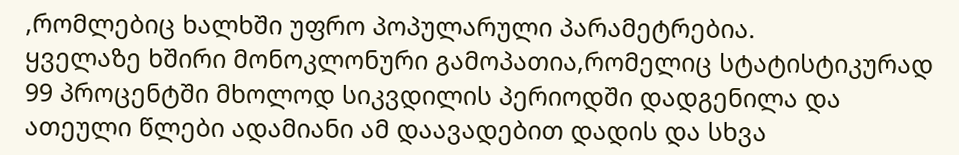,რომლებიც ხალხში უფრო პოპულარული პარამეტრებია.
ყველაზე ხშირი მონოკლონური გამოპათია,რომელიც სტატისტიკურად 99 პროცენტში მხოლოდ სიკვდილის პერიოდში დადგენილა და ათეული წლები ადამიანი ამ დაავადებით დადის და სხვა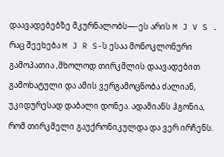დაავადებებზე მკურნალობს—-ეს არის M J V S . რაც შეეხება M J R S-ს ესაა მონოკლონური გამოპათია ,მხოლოდ თირკმლის დაავადებით გამოხატული და ამის ვერგამოცნობა ძალიან, უკიდურესად დაბალი დონეა. ადამიანს ჰგონია, რომ თირკმელი გაუქრონიკულდა და ვერ ირჩენს.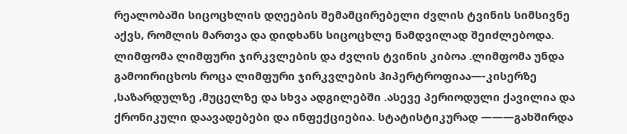რეალობაში სიცოცხლის დღეების შემამცირებელი ძვლის ტვინის სიმსივნე აქვს, რომლის მართვა და დიდხანს სიცოცხლე ნამდვილად შეიძლებოდა.
ლიმფომა ლიმფური ჯირკვლების და ძვლის ტვინის კიბოა .ლიმფომა უნდა გამოირიცხოს როცა ლიმფური ჯირკვლების ჰიპერტროფიაა—-კისერზე ,საზარდულზე ,მუცელზე და სხვა ადგილებში .ასევე პერიოდული ქავილია და ქრონიკული დაავადებები და ინფექციებია. სტატისტიკურად ———გახშირდა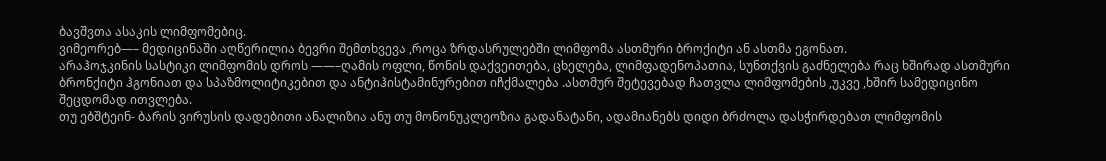ბავშვთა ასაკის ლიმფომებიც.
ვიმეორებ—– მედიცინაში აღწერილია ბევრი შემთხვევა ,როცა ზრდასრულებში ლიმფომა ასთმური ბროქიტი ან ასთმა ეგონათ.
არაჰოჯკინის სასტიკი ლიმფომის დროს ——–ღამის ოფლი, წონის დაქვეითება, ცხელება, ლიმფადენოპათია, სუნთქვის გაძნელება რაც ხშირად ასთმური ბრონქიტი ჰგონიათ და სპაზმოლიტიკებით და ანტიჰისტამინურებით იჩქმალება .ასთმურ შეტევებად ჩათვლა ლიმფომების ,უკვე ,ხშირ სამედიცინო შეცდომად ითვლება.
თუ ებშტეინ- ბარის ვირუსის დადებითი ანალიზია ანუ თუ მონონუკლეოზია გადანატანი, ადამიანებს დიდი ბრძოლა დასჭირდებათ ლიმფომის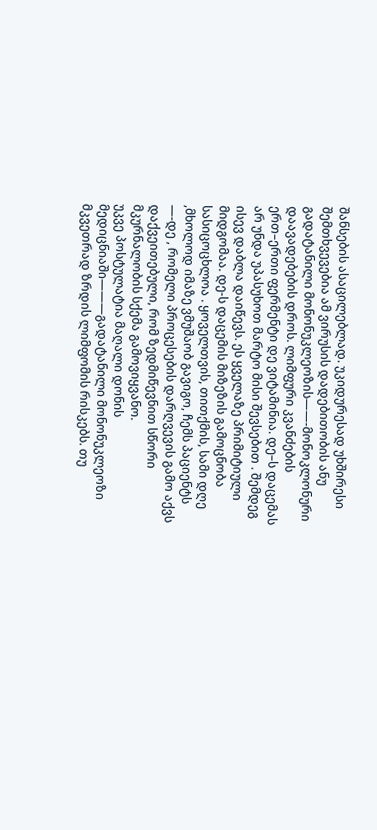შანსების ასაცილებლად. უკიდურესად უხშირესი შემთხვევებია ამ ვირუსის დადებითობის ანუ გადატანილი მონონუკლეოზის——-მონოკლონური დაავადებების დროს. ლიმფური კვანძების ერთ–ერთი ფერმენტი დე ვიტამინია. დე–ს დაცემას არ უნდა უპასუხოთ მარტო მისი შევსებით . შემდეგ ისევ დაბლა დაიწევს. ეს ყველაზე პრიმიტიული მიდგომაა. დე-ს დაცემის მიზეზის გამოცნობა სასიცოცხლოა . ყოველთვის, თითქმის, სამი დღე ,მხოლოდ იმაზე ვმუშაობ გავიგო, ჩემს პაციენტს —-დე , რომელი პროცესების დარღვევის გამო აქვს დაქვეითებული, რომ ზედმიწევნით სწორი მკურნალობის სქემა გამოვიყვანო.
უკვე პოსტულატია მაღალი დონის მედიცნიაში———გადატანილი მონონუკლეოზი მკვეთრად ზრდის ლიმფომის რისკებს. თუ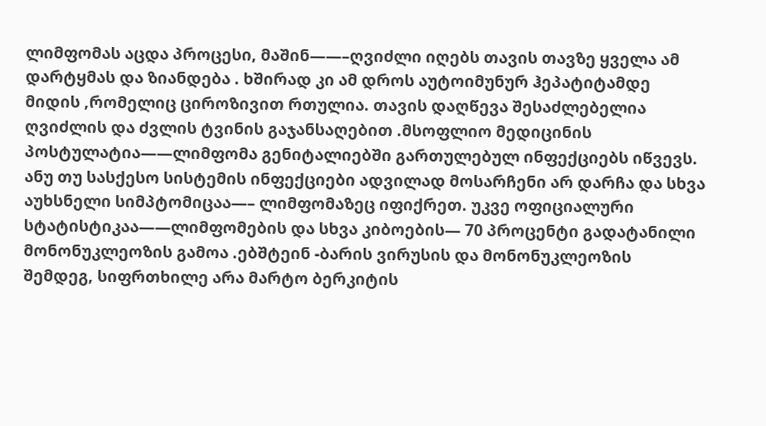ლიმფომას აცდა პროცესი, მაშინ——–ღვიძლი იღებს თავის თავზე ყველა ამ დარტყმას და ზიანდება . ხშირად კი ამ დროს აუტოიმუნურ ჰეპატიტამდე მიდის ,რომელიც ციროზივით რთულია. თავის დაღწევა შესაძლებელია ღვიძლის და ძვლის ტვინის გაჯანსაღებით .მსოფლიო მედიცინის პოსტულატია——ლიმფომა გენიტალიებში გართულებულ ინფექციებს იწვევს. ანუ თუ სასქესო სისტემის ინფექციები ადვილად მოსარჩენი არ დარჩა და სხვა აუხსნელი სიმპტომიცაა—– ლიმფომაზეც იფიქრეთ. უკვე ოფიციალური სტატისტიკაა——ლიმფომების და სხვა კიბოების— 70 პროცენტი გადატანილი მონონუკლეოზის გამოა .ებშტეინ -ბარის ვირუსის და მონონუკლეოზის შემდეგ, სიფრთხილე არა მარტო ბერკიტის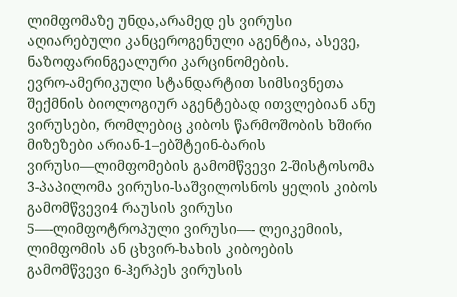ლიმფომაზე უნდა,არამედ ეს ვირუსი აღიარებული კანცეროგენული აგენტია, ასევე, ნაზოფარინგეალური კარცინომების.
ევრო-ამერიკული სტანდარტით სიმსივნეთა შექმნის ბიოლოგიურ აგენტებად ითვლებიან ანუ ვირუსები, რომლებიც კიბოს წარმოშობის ხშირი მიზეზები არიან-1–ებშტეინ-ბარის ვირუსი—ლიმფომების გამომწვევი 2-შისტოსომა 3-პაპილომა ვირუსი-საშვილოსნოს ყელის კიბოს გამომწვევი4 რაუსის ვირუსი 5—-ლიმფოტროპული ვირუსი—- ლეიკემიის, ლიმფომის ან ცხვირ-ხახის კიბოების გამომწვევი 6-ჰერპეს ვირუსის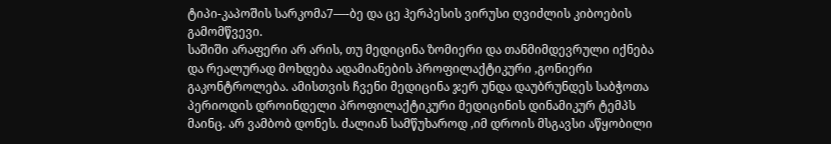ტიპი-კაპოშის სარკომა7—-ბე და ცე ჰერპესის ვირუსი ღვიძლის კიბოების გამომწვევი.
საშიში არაფერი არ არის, თუ მედიცინა ზომიერი და თანმიმდევრული იქნება და რეალურად მოხდება ადამიანების პროფილაქტიკური ,გონიერი გაკონტროლება. ამისთვის ჩვენი მედიცინა ჯერ უნდა დაუბრუნდეს საბჭოთა პერიოდის დროინდელი პროფილაქტიკური მედიცინის დინამიკურ ტემპს მაინც. არ ვამბობ დონეს. ძალიან სამწუხაროდ ,იმ დროის მსგავსი აწყობილი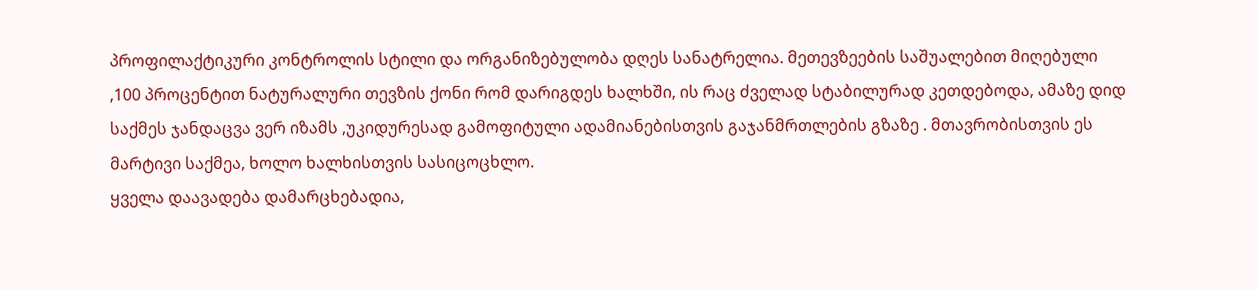პროფილაქტიკური კონტროლის სტილი და ორგანიზებულობა დღეს სანატრელია. მეთევზეების საშუალებით მიღებული ,100 პროცენტით ნატურალური თევზის ქონი რომ დარიგდეს ხალხში, ის რაც ძველად სტაბილურად კეთდებოდა, ამაზე დიდ საქმეს ჯანდაცვა ვერ იზამს ,უკიდურესად გამოფიტული ადამიანებისთვის გაჯანმრთლების გზაზე . მთავრობისთვის ეს მარტივი საქმეა, ხოლო ხალხისთვის სასიცოცხლო.
ყველა დაავადება დამარცხებადია,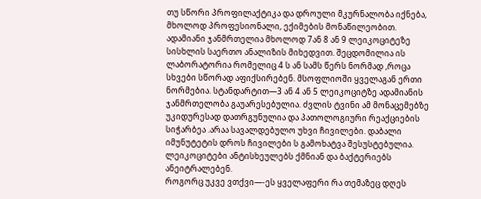თუ სწორი პროფილაქტიკა და დროული მკურნალობა იქნება, მხოლოდ პროფესიონალი, ექიმების მონაწილეობით.
ადამიანი ჯანმრთელია მხოლოდ 7ან 8 ან 9 ლეიკოციტეზე სისხლის საერთო ანალიზის მიხედვით. შეცდომილია ის ლაბორატორია რომელიც 4 ს ან სამს წერს ნორმად ,როცა სხვები სწორად აფიქსირებენ. მსოფლიოში ყველაგან ერთი ნორმებია. სტანდარტით—3 ან 4 ან 5 ლეიკოციტზე ადამიანის ჯანმრთელობა გაუარესებულია. ძვლის ტვინი ამ მონაცემებზე უკიდურესად დათრგუნულია და პათოლოგიური რეაქციების სიჭარბეა .არაა სავალდებულო უხვი ჩივილები. დაბალი იმუნუტეტის დროს ჩივილები ს გამოხატვა შესუსტებულია. ლეიკოციტები ანტისხეულებს ქმნიან და ბაქტერიებს ანეიტრალებენ.
როგორც უკვე ვთქვი—-ეს ყველაფერი რა თემაზეც დღეს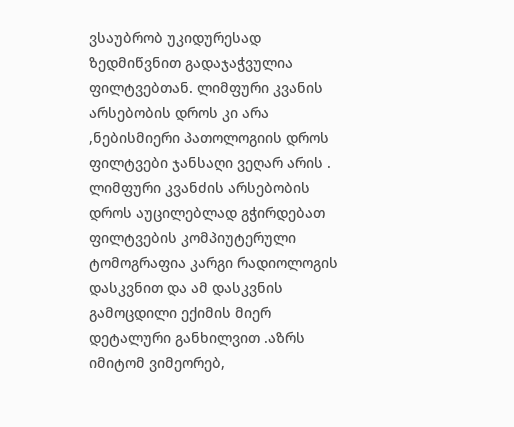ვსაუბრობ უკიდურესად ზედმიწვნით გადაჯაჭვულია ფილტვებთან. ლიმფური კვანის არსებობის დროს კი არა ,ნებისმიერი პათოლოგიის დროს ფილტვები ჯანსაღი ვეღარ არის . ლიმფური კვანძის არსებობის დროს აუცილებლად გჭირდებათ ფილტვების კომპიუტერული ტომოგრაფია კარგი რადიოლოგის დასკვნით და ამ დასკვნის გამოცდილი ექიმის მიერ დეტალური განხილვით .აზრს იმიტომ ვიმეორებ,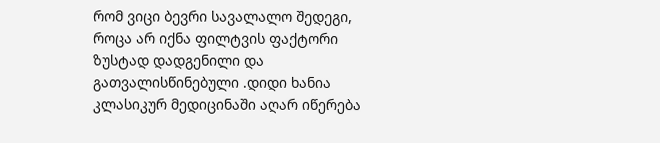რომ ვიცი ბევრი სავალალო შედეგი, როცა არ იქნა ფილტვის ფაქტორი ზუსტად დადგენილი და გათვალისწინებული .დიდი ხანია კლასიკურ მედიცინაში აღარ იწერება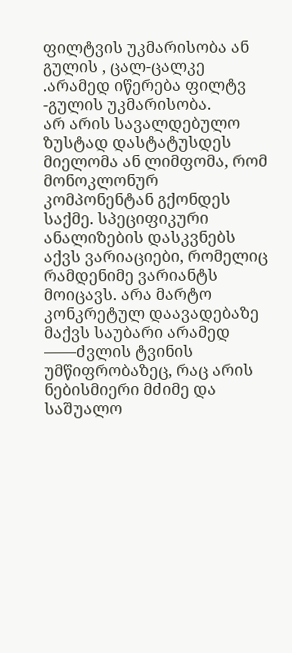ფილტვის უკმარისობა ან გულის , ცალ-ცალკე .არამედ იწერება ფილტვ -გულის უკმარისობა.
არ არის სავალდებულო ზუსტად დასტატუსდეს მიელომა ან ლიმფომა, რომ მონოკლონურ კომპონენტან გქონდეს საქმე. სპეციფიკური ანალიზების დასკვნებს აქვს ვარიაციები, რომელიც რამდენიმე ვარიანტს მოიცავს. არა მარტო კონკრეტულ დაავადებაზე მაქვს საუბარი არამედ ——ძვლის ტვინის უმწიფრობაზეც, რაც არის ნებისმიერი მძიმე და საშუალო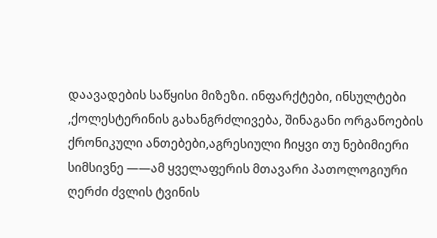დაავადების საწყისი მიზეზი. ინფარქტები, ინსულტები ,ქოლესტერინის გახანგრძლივება, შინაგანი ორგანოების ქრონიკული ანთებები,აგრესიული ჩიყვი თუ ნებიმიერი სიმსივნე ——ამ ყველაფერის მთავარი პათოლოგიური ღერძი ძვლის ტვინის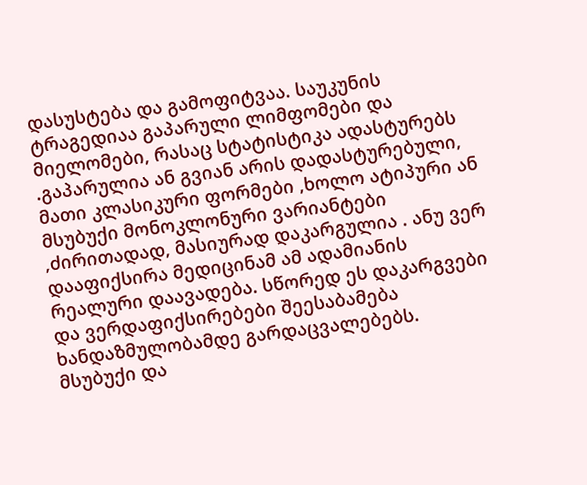დასუსტება და გამოფიტვაა. საუკუნის ტრაგედიაა გაპარული ლიმფომები და მიელომები, რასაც სტატისტიკა ადასტურებს .გაპარულია ან გვიან არის დადასტურებული, მათი კლასიკური ფორმები ,ხოლო ატიპური ან მსუბუქი მონოკლონური ვარიანტები ,ძირითადად, მასიურად დაკარგულია . ანუ ვერ დააფიქსირა მედიცინამ ამ ადამიანის რეალური დაავადება. სწორედ ეს დაკარგვები და ვერდაფიქსირებები შეესაბამება ხანდაზმულობამდე გარდაცვალებებს. მსუბუქი და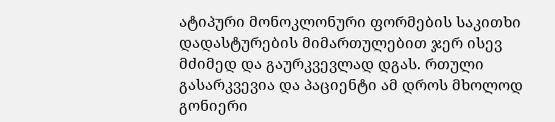ატიპური მონოკლონური ფორმების საკითხი დადასტურების მიმართულებით ჯერ ისევ მძიმედ და გაურკვევლად დგას. რთული გასარკვევია და პაციენტი ამ დროს მხოლოდ გონიერი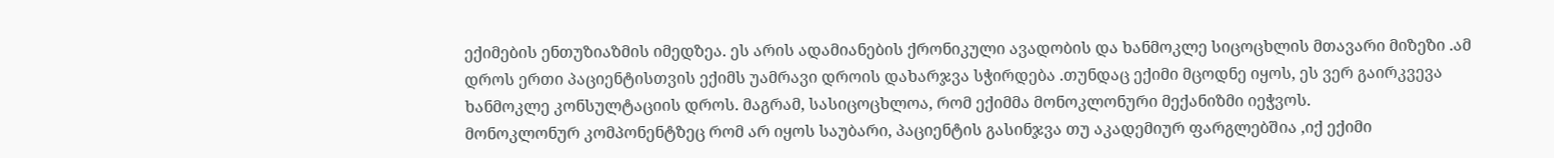ექიმების ენთუზიაზმის იმედზეა. ეს არის ადამიანების ქრონიკული ავადობის და ხანმოკლე სიცოცხლის მთავარი მიზეზი .ამ დროს ერთი პაციენტისთვის ექიმს უამრავი დროის დახარჯვა სჭირდება .თუნდაც ექიმი მცოდნე იყოს, ეს ვერ გაირკვევა ხანმოკლე კონსულტაციის დროს. მაგრამ, სასიცოცხლოა, რომ ექიმმა მონოკლონური მექანიზმი იეჭვოს.
მონოკლონურ კომპონენტზეც რომ არ იყოს საუბარი, პაციენტის გასინჯვა თუ აკადემიურ ფარგლებშია ,იქ ექიმი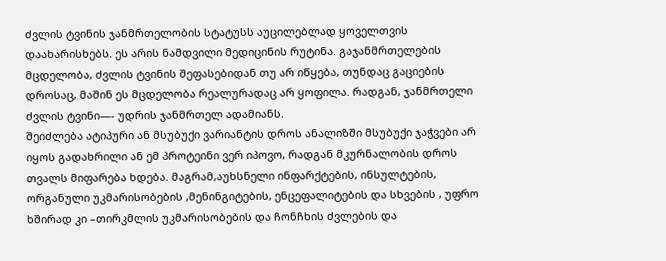ძვლის ტვინის ჯანმრთელობის სტატუსს აუცილებლად ყოველთვის დაახარისხებს. ეს არის ნამდვილი მედიცინის რუტინა. გაჯანმრთელების მცდელობა, ძვლის ტვინის შეფასებიდან თუ არ იწყება, თუნდაც გაციების დროსაც, მაშინ ეს მცდელობა რეალურადაც არ ყოფილა. რადგან, ჯანმრთელი ძვლის ტვინი—- უდრის ჯანმრთელ ადამიანს.
შეიძლება ატიპური ან მსუბუქი ვარიანტის დროს ანალიზში მსუბუქი ჯაჭვები არ იყოს გადახრილი ან ემ პროტეინი ვერ იპოვო, რადგან მკურნალობის დროს თვალს მიფარება ხდება. მაგრამ,აუხსნელი ინფარქტების, ინსულტების, ორგანული უკმარისობების ,მენინგიტების, ენცეფალიტების და სხვების , უფრო ხშირად კი –თირკმლის უკმარისობების და ჩონჩხის ძვლების და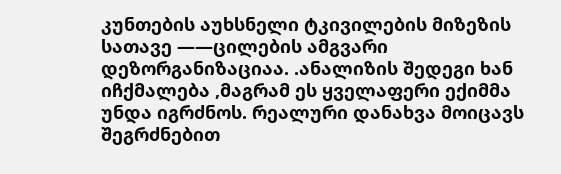კუნთების აუხსნელი ტკივილების მიზეზის სათავე ——ცილების ამგვარი დეზორგანიზაციაა. .ანალიზის შედეგი ხან იჩქმალება ,მაგრამ ეს ყველაფერი ექიმმა უნდა იგრძნოს. რეალური დანახვა მოიცავს შეგრძნებით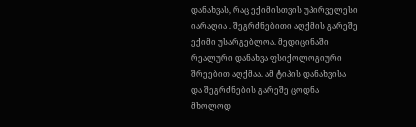დანახვას, რაც ექიმისთვის უპირველესი იარაღია . შეგრძნებითი აღქმის გარეშე ექიმი უსარგებლოა. მედიცინაში რეალური დანახვა ფსიქოლოგიური შრეებით აღქმაა. ამ ტიპის დანახვისა და შეგრძნების გარეშე ცოდნა მხოლოდ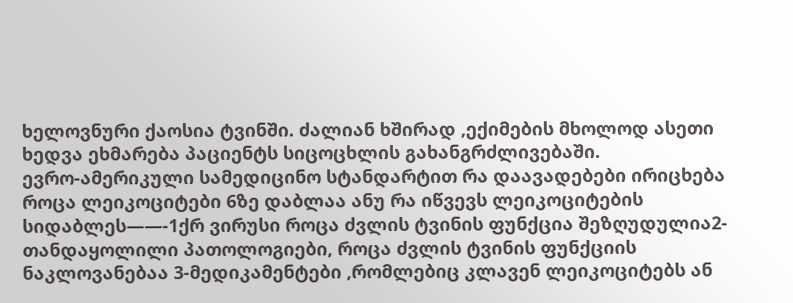ხელოვნური ქაოსია ტვინში. ძალიან ხშირად ,ექიმების მხოლოდ ასეთი ხედვა ეხმარება პაციენტს სიცოცხლის გახანგრძლივებაში.
ევრო-ამერიკული სამედიცინო სტანდარტით რა დაავადებები ირიცხება როცა ლეიკოციტები 6ზე დაბლაა ანუ რა იწვევს ლეიკოციტების სიდაბლეს——-1ქრ ვირუსი როცა ძვლის ტვინის ფუნქცია შეზღუდულია2-თანდაყოლილი პათოლოგიები, როცა ძვლის ტვინის ფუნქციის ნაკლოვანებაა 3-მედიკამენტები ,რომლებიც კლავენ ლეიკოციტებს ან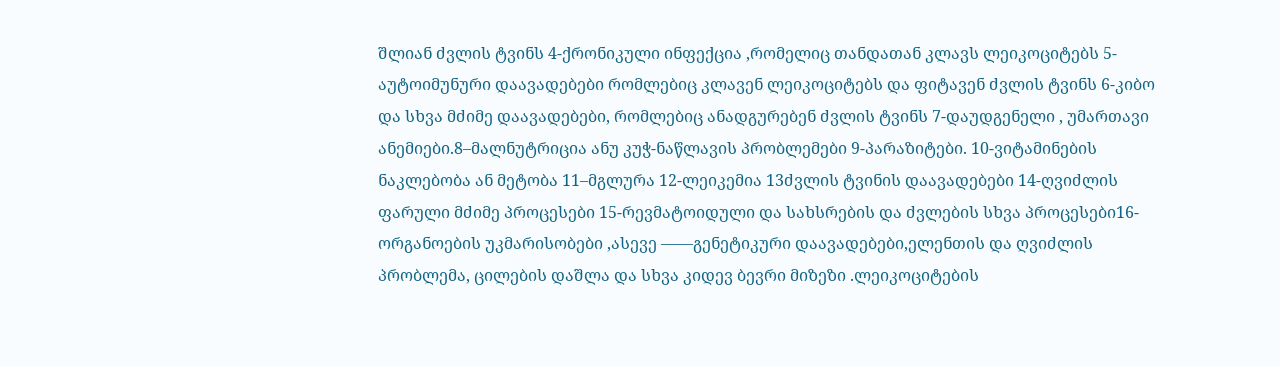შლიან ძვლის ტვინს 4-ქრონიკული ინფექცია ,რომელიც თანდათან კლავს ლეიკოციტებს 5-აუტოიმუნური დაავადებები რომლებიც კლავენ ლეიკოციტებს და ფიტავენ ძვლის ტვინს 6-კიბო და სხვა მძიმე დაავადებები, რომლებიც ანადგურებენ ძვლის ტვინს 7-დაუდგენელი , უმართავი ანემიები.8–მალნუტრიცია ანუ კუჭ-ნაწლავის პრობლემები 9-პარაზიტები. 10-ვიტამინების ნაკლებობა ან მეტობა 11–მგლურა 12-ლეიკემია 13ძვლის ტვინის დაავადებები 14-ღვიძლის ფარული მძიმე პროცესები 15-რევმატოიდული და სახსრების და ძვლების სხვა პროცესები16-ორგანოების უკმარისობები ,ასევე ——გენეტიკური დაავადებები,ელენთის და ღვიძლის პრობლემა, ცილების დაშლა და სხვა კიდევ ბევრი მიზეზი .ლეიკოციტების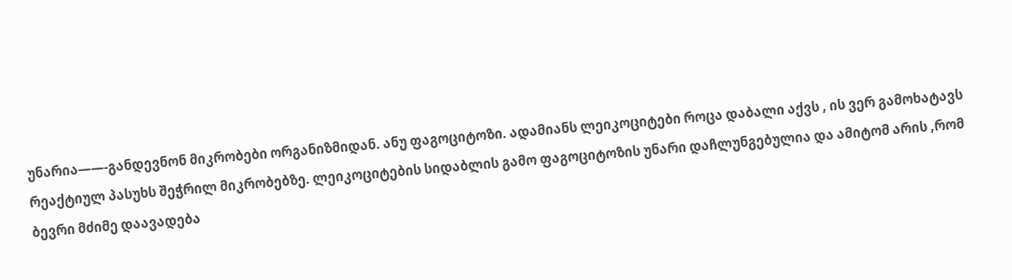უნარია——-განდევნონ მიკრობები ორგანიზმიდან. ანუ ფაგოციტოზი. ადამიანს ლეიკოციტები როცა დაბალი აქვს , ის ვერ გამოხატავს რეაქტიულ პასუხს შეჭრილ მიკრობებზე. ლეიკოციტების სიდაბლის გამო ფაგოციტოზის უნარი დაჩლუნგებულია და ამიტომ არის ,რომ ბევრი მძიმე დაავადება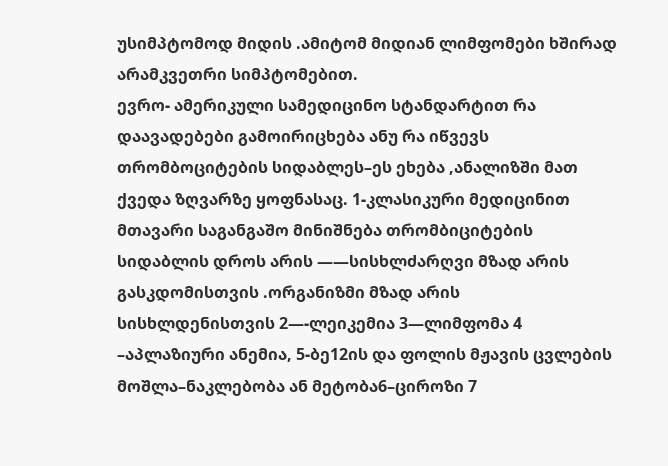უსიმპტომოდ მიდის .ამიტომ მიდიან ლიმფომები ხშირად არამკვეთრი სიმპტომებით.
ევრო- ამერიკული სამედიცინო სტანდარტით რა დაავადებები გამოირიცხება ანუ რა იწვევს თრომბოციტების სიდაბლეს–ეს ეხება ,ანალიზში მათ ქვედა ზღვარზე ყოფნასაც. 1-კლასიკური მედიცინით მთავარი საგანგაშო მინიშნება თრომბიციტების სიდაბლის დროს არის ——სისხლძარღვი მზად არის გასკდომისთვის .ორგანიზმი მზად არის სისხლდენისთვის 2—-ლეიკემია 3—ლიმფომა 4 –აპლაზიური ანემია, 5-ბე12ის და ფოლის მჟავის ცვლების მოშლა–ნაკლებობა ან მეტობა6–ციროზი 7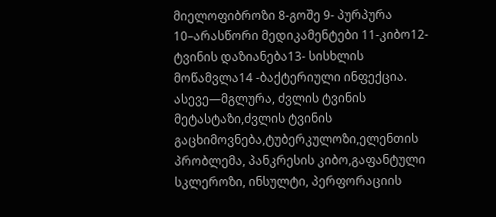მიელოფიბროზი 8-გოშე 9- პურპურა 10–არასწორი მედიკამენტები 11-კიბო12-ტვინის დაზიანება13- სისხლის მოწამვლა14 -ბაქტერიული ინფექცია. ასევე—მგლურა, ძვლის ტვინის მეტასტაზი,ძვლის ტვინის გაცხიმოვნება,ტუბერკულოზი,ელენთის პრობლემა, პანკრესის კიბო,გაფანტული სკლეროზი, ინსულტი, პერფორაციის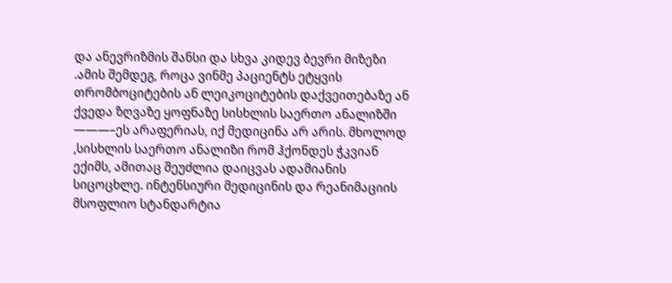და ანევრიზმის შანსი და სხვა კიდევ ბევრი მიზეზი .ამის შემდეგ, როცა ვინმე პაციენტს ეტყვის თრომბოციტების ან ლეიკოციტების დაქვეითებაზე ან ქვედა ზღვაზე ყოფნაზე სისხლის საერთო ანალიზში ———–ეს არაფერიას, იქ მედიცინა არ არის. მხოლოდ ,სისხლის საერთო ანალიზი რომ ჰქონდეს ჭკვიან ექიმს, ამითაც შეუძლია დაიცვას ადამიანის სიცოცხლე. ინტენსიური მედიცინის და რეანიმაციის მსოფლიო სტანდარტია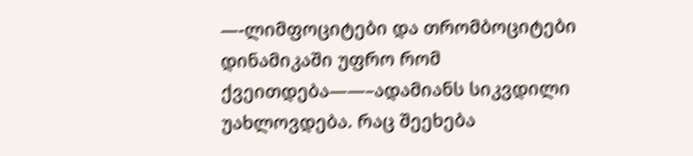—-ლიმფოციტები და თრომბოციტები დინამიკაში უფრო რომ ქვეითდება——–ადამიანს სიკვდილი უახლოვდება. რაც შეეხება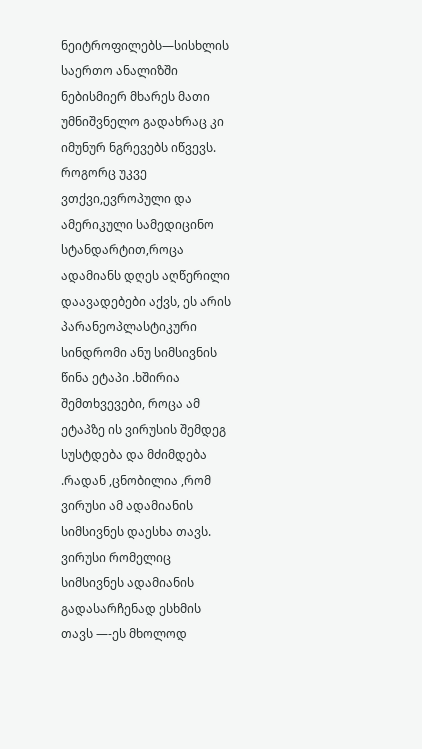ნეიტროფილებს—სისხლის საერთო ანალიზში ნებისმიერ მხარეს მათი უმნიშვნელო გადახრაც კი იმუნურ ნგრევებს იწვევს.
როგორც უკვე ვთქვი,ევროპული და ამერიკული სამედიცინო სტანდარტით,როცა ადამიანს დღეს აღწერილი დაავადებები აქვს, ეს არის პარანეოპლასტიკური სინდრომი ანუ სიმსივნის წინა ეტაპი .ხშირია შემთხვევები, როცა ამ ეტაპზე ის ვირუსის შემდეგ სუსტდება და მძიმდება .რადან ,ცნობილია ,რომ ვირუსი ამ ადამიანის სიმსივნეს დაესხა თავს. ვირუსი რომელიც სიმსივნეს ადამიანის გადასარჩენად ესხმის თავს —-ეს მხოლოდ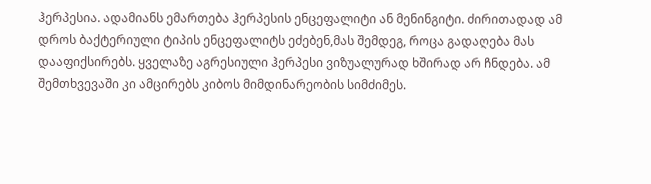ჰერპესია. ადამიანს ემართება ჰერპესის ენცეფალიტი ან მენინგიტი. ძირითადად ამ დროს ბაქტერიული ტიპის ენცეფალიტს ეძებენ,მას შემდეგ, როცა გადაღება მას დააფიქსირებს. ყველაზე აგრესიული ჰერპესი ვიზუალურად ხშირად არ ჩნდება. ამ შემთხვევაში კი ამცირებს კიბოს მიმდინარეობის სიმძიმეს.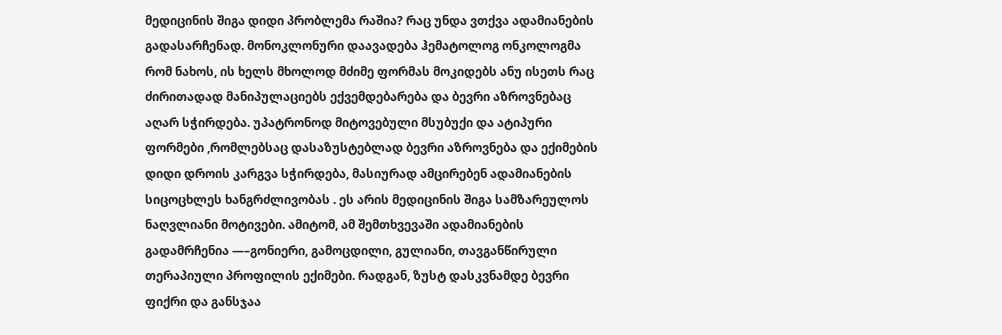მედიცინის შიგა დიდი პრობლემა რაშია? რაც უნდა ვთქვა ადამიანების გადასარჩენად. მონოკლონური დაავადება ჰემატოლოგ ონკოლოგმა რომ ნახოს, ის ხელს მხოლოდ მძიმე ფორმას მოკიდებს ანუ ისეთს რაც ძირითადად მანიპულაციებს ექვემდებარება და ბევრი აზროვნებაც აღარ სჭირდება. უპატრონოდ მიტოვებული მსუბუქი და ატიპური ფორმები ,რომლებსაც დასაზუსტებლად ბევრი აზროვნება და ექიმების დიდი დროის კარგვა სჭირდება, მასიურად ამცირებენ ადამიანების სიცოცხლეს ხანგრძლივობას . ეს არის მედიცინის შიგა სამზარეულოს ნაღვლიანი მოტივები. ამიტომ, ამ შემთხვევაში ადამიანების გადამრჩენია —–გონიერი, გამოცდილი, გულიანი, თავგანწირული თერაპიული პროფილის ექიმები. რადგან, ზუსტ დასკვნამდე ბევრი ფიქრი და განსჯაა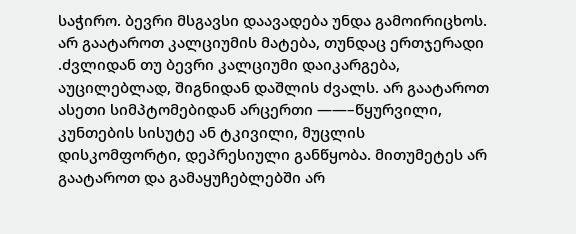საჭირო. ბევრი მსგავსი დაავადება უნდა გამოირიცხოს.
არ გაატაროთ კალციუმის მატება, თუნდაც ერთჯერადი .ძვლიდან თუ ბევრი კალციუმი დაიკარგება, აუცილებლად, შიგნიდან დაშლის ძვალს. არ გაატაროთ ასეთი სიმპტომებიდან არცერთი ——–წყურვილი, კუნთების სისუტე ან ტკივილი, მუცლის დისკომფორტი, დეპრესიული განწყობა. მითუმეტეს არ გაატაროთ და გამაყუჩებლებში არ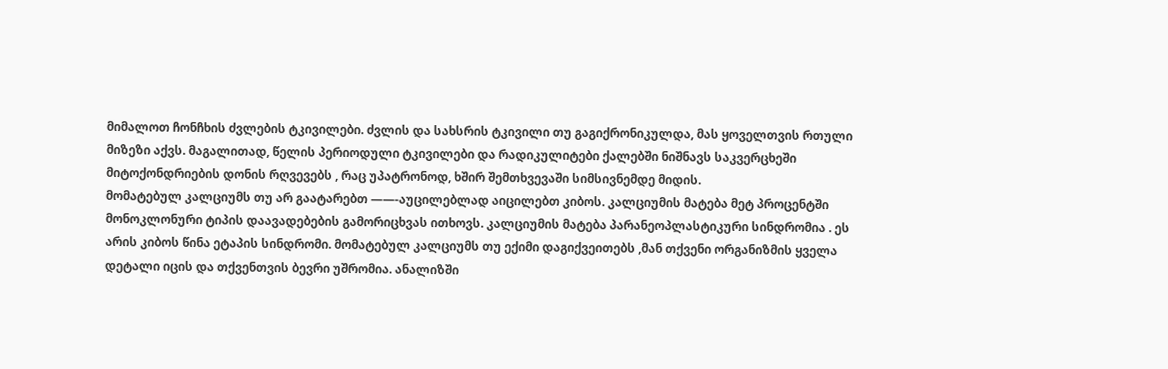მიმალოთ ჩონჩხის ძვლების ტკივილები. ძვლის და სახსრის ტკივილი თუ გაგიქრონიკულდა, მას ყოველთვის რთული მიზეზი აქვს. მაგალითად, წელის პერიოდული ტკივილები და რადიკულიტები ქალებში ნიშნავს საკვერცხეში მიტოქონდრიების დონის რღვევებს , რაც უპატრონოდ, ხშირ შემთხვევაში სიმსივნემდე მიდის.
მომატებულ კალციუმს თუ არ გაატარებთ ——-აუცილებლად აიცილებთ კიბოს. კალციუმის მატება მეტ პროცენტში მონოკლონური ტიპის დაავადებების გამორიცხვას ითხოვს. კალციუმის მატება პარანეოპლასტიკური სინდრომია . ეს არის კიბოს წინა ეტაპის სინდრომი. მომატებულ კალციუმს თუ ექიმი დაგიქვეითებს ,მან თქვენი ორგანიზმის ყველა დეტალი იცის და თქვენთვის ბევრი უშრომია. ანალიზში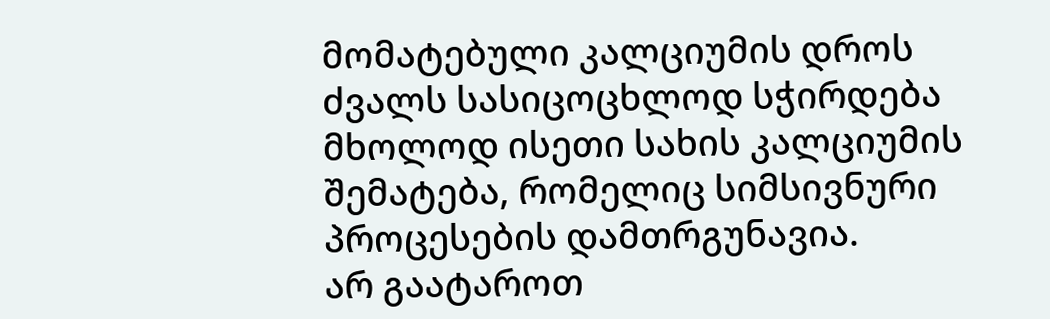მომატებული კალციუმის დროს ძვალს სასიცოცხლოდ სჭირდება მხოლოდ ისეთი სახის კალციუმის შემატება, რომელიც სიმსივნური პროცესების დამთრგუნავია.
არ გაატაროთ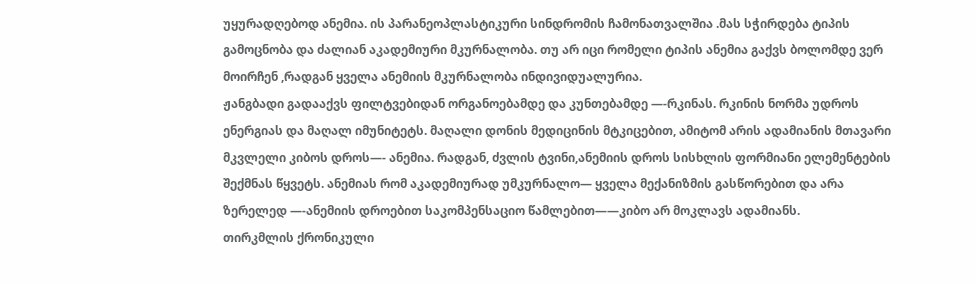უყურადღებოდ ანემია. ის პარანეოპლასტიკური სინდრომის ჩამონათვალშია .მას სჭირდება ტიპის გამოცნობა და ძალიან აკადემიური მკურნალობა. თუ არ იცი რომელი ტიპის ანემია გაქვს ბოლომდე ვერ მოირჩენ ,რადგან ყველა ანემიის მკურნალობა ინდივიდუალურია.
ჟანგბადი გადააქვს ფილტვებიდან ორგანოებამდე და კუნთებამდე —-რკინას. რკინის ნორმა უდროს ენერგიას და მაღალ იმუნიტეტს. მაღალი დონის მედიცინის მტკიცებით, ამიტომ არის ადამიანის მთავარი მკვლელი კიბოს დროს—- ანემია. რადგან, ძვლის ტვინი,ანემიის დროს სისხლის ფორმიანი ელემენტების შექმნას წყვეტს. ანემიას რომ აკადემიურად უმკურნალო— ყველა მექანიზმის გასწორებით და არა ზერელედ —-ანემიის დროებით საკომპენსაციო წამლებით——კიბო არ მოკლავს ადამიანს.
თირკმლის ქრონიკული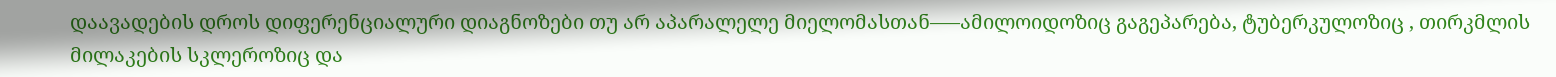დაავადების დროს დიფერენციალური დიაგნოზები თუ არ აპარალელე მიელომასთან—–ამილოიდოზიც გაგეპარება, ტუბერკულოზიც , თირკმლის მილაკების სკლეროზიც და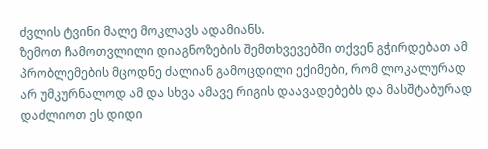ძვლის ტვინი მალე მოკლავს ადამიანს.
ზემოთ ჩამოთვლილი დიაგნოზების შემთხვევებში თქვენ გჭირდებათ ამ პრობლემების მცოდნე ძალიან გამოცდილი ექიმები, რომ ლოკალურად არ უმკურნალოდ ამ და სხვა ამავე რიგის დაავადებებს და მასშტაბურად დაძლიოთ ეს დიდი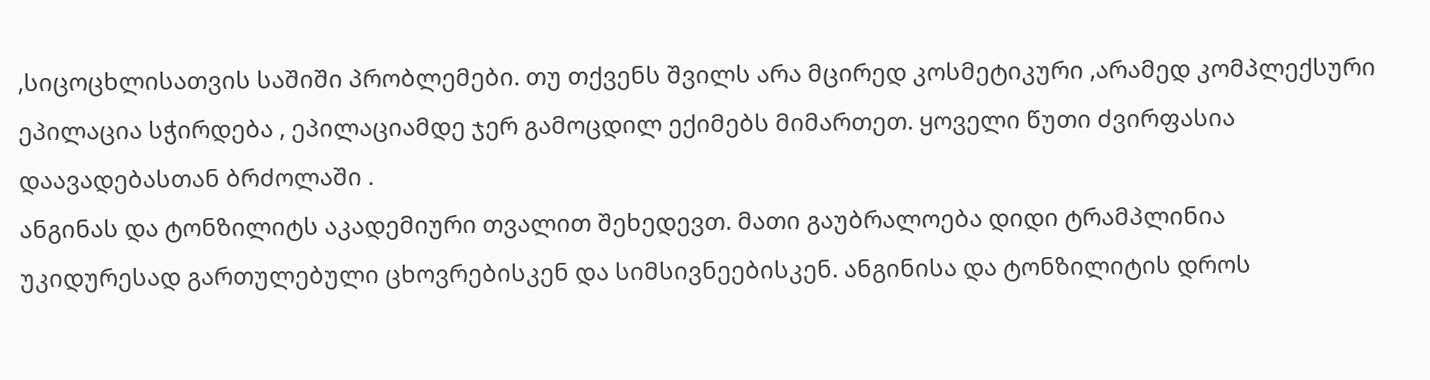,სიცოცხლისათვის საშიში პრობლემები. თუ თქვენს შვილს არა მცირედ კოსმეტიკური ,არამედ კომპლექსური ეპილაცია სჭირდება , ეპილაციამდე ჯერ გამოცდილ ექიმებს მიმართეთ. ყოველი წუთი ძვირფასია დაავადებასთან ბრძოლაში .
ანგინას და ტონზილიტს აკადემიური თვალით შეხედევთ. მათი გაუბრალოება დიდი ტრამპლინია უკიდურესად გართულებული ცხოვრებისკენ და სიმსივნეებისკენ. ანგინისა და ტონზილიტის დროს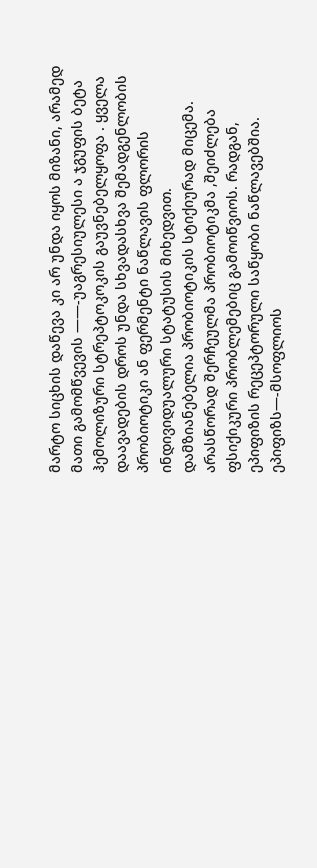მარტო სიცხის დაწევა კი არ უნდა იყოს მიზანი, არამედ მათი გამომწვევის ——-უაგრესიულესი ა ჯგუფის ბეტა ჰემოლიზური სტრეპტოკოკის გაუვნებელყოფა . ყველა დაავადების დროს უნდა სხვადასხვა შემადგენლობის პრობიოტიკი ან ფერმენტი ნაწლავის ფლორის ინდივიდუალური სტატუსის მიხედვით. დამზიანებელია პრობიოტიკის სტიქიურად მიცემა. არასწორად შერჩეულმა პრობიოტიკმა ,შეიძლება ფსიქიკური პრობლემებიც გამოიწვიოს. რადგან, ეპიფიზის რეცეპტორული საწყობი ნაწლავებშია. ეპიფიზს—-მსოფლიოს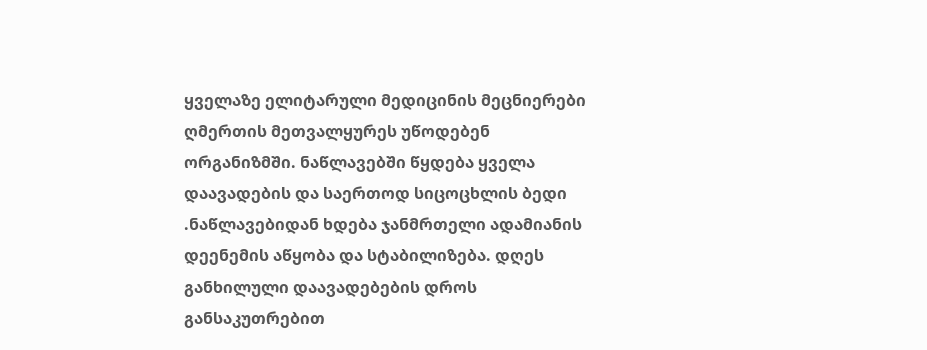ყველაზე ელიტარული მედიცინის მეცნიერები ღმერთის მეთვალყურეს უწოდებენ ორგანიზმში. ნაწლავებში წყდება ყველა დაავადების და საერთოდ სიცოცხლის ბედი .ნაწლავებიდან ხდება ჯანმრთელი ადამიანის დეენემის აწყობა და სტაბილიზება. დღეს განხილული დაავადებების დროს განსაკუთრებით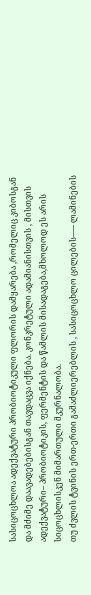სასიცოცხლოა ადექვატური პრობიოტიკული ფლორის დამყარება ,რომელიც კიბოსგან და მძიმე დაავადებებისგან თავდაცვა იქნება. კონკრეტული ადამიანისთვის , მისთვის ადექვატური– პრობიოტიკის, ფერმენტის და წამლის მისადაგება,მხოლოდ ეს არის სიცოცხლისკენ მიმართული მკურნალობა.
თუ ძვლის ტვინის ერთ-ერთი გამაძლიერებლის , სასიცოცხლო ცილების—– ლამინების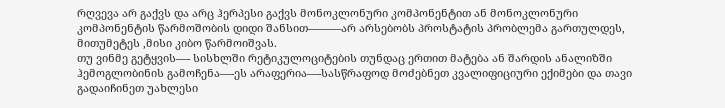რღვევა არ გაქვს და არც ჰერპესი გაქვს მონოკლონური კომპონენტით ან მონოკლონური კომპონენტის წარმოშობის დიდი შანსით———არ არსებობს პროსტატის პრობლემა გართულდეს, მითუმეტეს ,მისი კიბო წარმოიშვას.
თუ ვინმე გეტყვის—- სისხლში რეტიკულოციტების თუნდაც ერთით მატება ან შარდის ანალიზში ჰემოგლობინის გამოჩენა—-ეს არაფერია—-სასწრაფოდ მოძებნეთ კვალიფიციური ექიმები და თავი გადაიჩინეთ უახლესი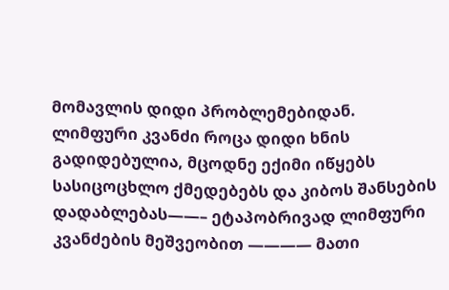მომავლის დიდი პრობლემებიდან.
ლიმფური კვანძი როცა დიდი ხნის გადიდებულია, მცოდნე ექიმი იწყებს სასიცოცხლო ქმედებებს და კიბოს შანსების დადაბლებას——– ეტაპობრივად ლიმფური კვანძების მეშვეობით ———— მათი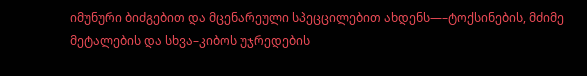იმუნური ბიძგებით და მცენარეული სპეცცილებით ახდენს—–ტოქსინების, მძიმე მეტალების და სხვა–კიბოს უჯრედების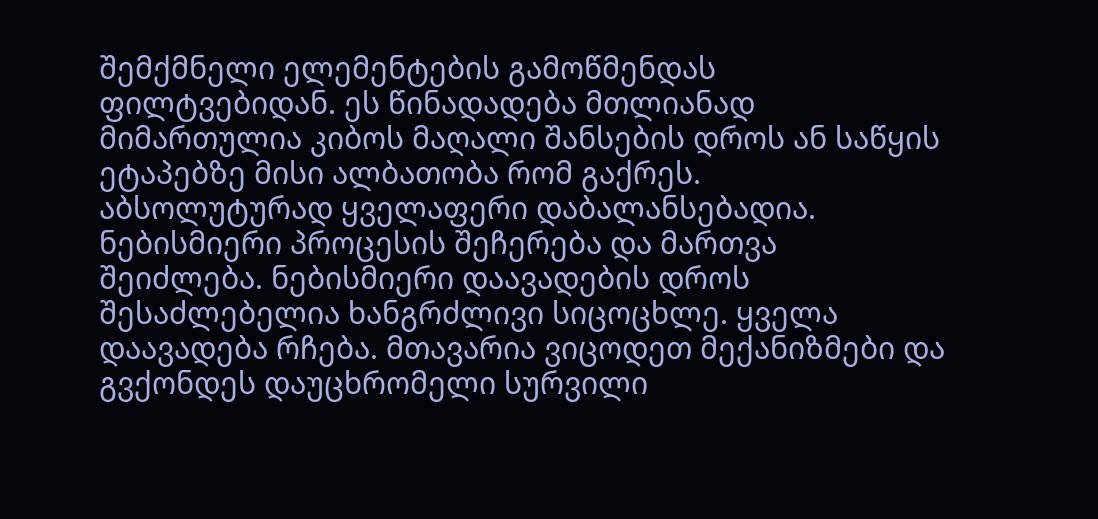შემქმნელი ელემენტების გამოწმენდას ფილტვებიდან. ეს წინადადება მთლიანად მიმართულია კიბოს მაღალი შანსების დროს ან საწყის ეტაპებზე მისი ალბათობა რომ გაქრეს.
აბსოლუტურად ყველაფერი დაბალანსებადია. ნებისმიერი პროცესის შეჩერება და მართვა შეიძლება. ნებისმიერი დაავადების დროს შესაძლებელია ხანგრძლივი სიცოცხლე. ყველა დაავადება რჩება. მთავარია ვიცოდეთ მექანიზმები და გვქონდეს დაუცხრომელი სურვილი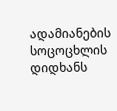ადამიანების სოცოცხლის დიდხანს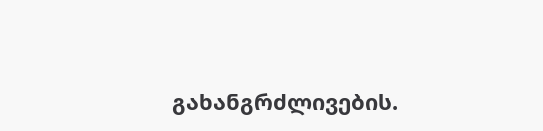გახანგრძლივების.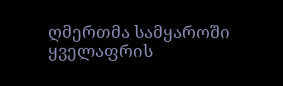ღმერთმა სამყაროში ყველაფრის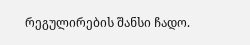რეგულირების შანსი ჩადო.